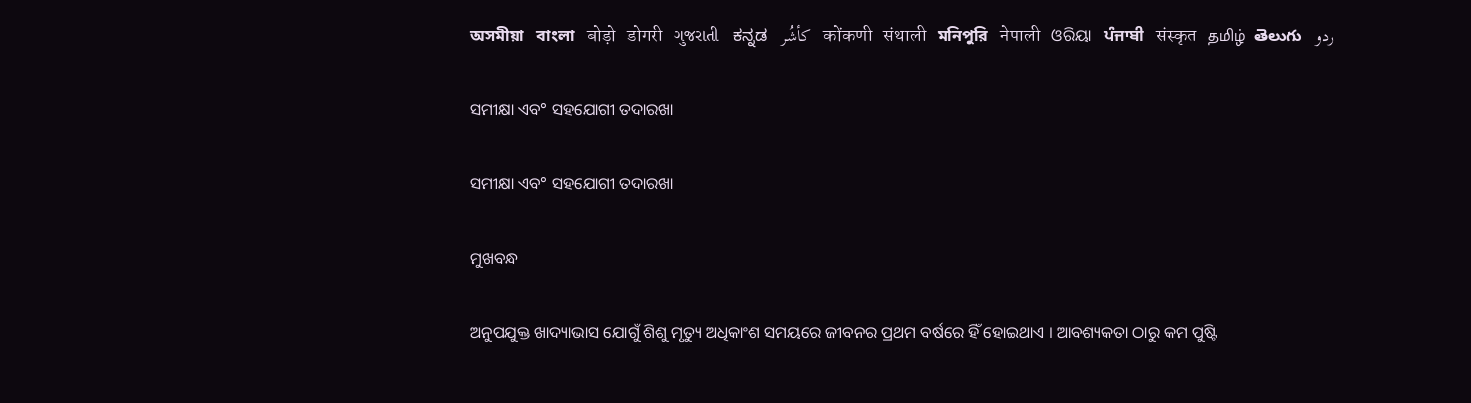অসমীয়া   বাংলা   बोड़ो   डोगरी   ગુજરાતી   ಕನ್ನಡ   كأشُر   कोंकणी   संथाली   মনিপুরি   नेपाली   ଓରିୟା   ਪੰਜਾਬੀ   संस्कृत   தமிழ்  తెలుగు   ردو

ସମୀକ୍ଷା ଏବ° ସହଯୋଗୀ ତଦାରଖା

ସମୀକ୍ଷା ଏବ° ସହଯୋଗୀ ତଦାରଖା

ମୁଖବନ୍ଧ

ଅନୁପଯୁକ୍ତ ଖାଦ୍ୟାଭାସ ଯୋଗୁଁ ଶିଶୁ ମୃତ୍ୟୁ ଅଧିକାଂଶ ସମୟରେ ଜୀବନର ପ୍ରଥମ ବର୍ଷରେ ହିଁ ହୋଇଥାଏ । ଆବଶ୍ୟକତା ଠାରୁ କମ ପୁଷ୍ଟି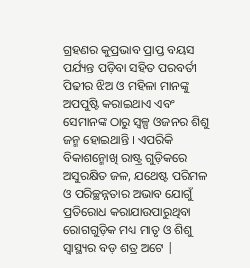ଗ୍ରହଣର କୁପ୍ରଭାବ ପ୍ରାପ୍ତ ବୟସ ପର୍ଯ୍ୟନ୍ତ ପଡ଼ିବା ସହିତ ପରବର୍ତୀ ପିଢୀର ଝିଅ ଓ ମହିଳା ମାନଙ୍କୁ ଅପପୁଷ୍ଟି କରାଇଥାଏ ଏବଂ ସେମାନଙ୍କ ଠାରୁ ସ୍ୱଳ୍ପ ଓଜନର ଶିଶୁ ଜନ୍ମ ହୋଇଥାନ୍ତି । ଏପରିକି ବିକାଶନ୍ମୋଖି ରାଷ୍ଟ୍ର ଗୁଡ଼ିକରେ ଅସୁରକ୍ଷିତ ଜଳ, ଯଥେଷ୍ଟ ପରିମଳ ଓ ପରିଚ୍ଛନ୍ନତାର ଅଭାବ ଯୋଗୁଁ ପ୍ରତିରୋଧ କରାଯାଉପାରୁଥିବା ରୋଗଗୁଡ଼ିକ ମଧ୍ୟ ମାତୃ ଓ ଶିଶୁ ସ୍ଵାସ୍ଥ୍ୟର ବଡ଼ ଶତ୍ର ଅଟେ |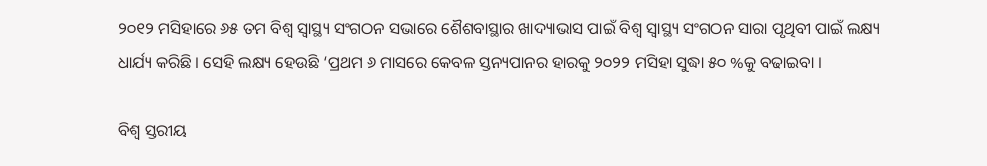୨୦୧୨ ମସିହାରେ ୬୫ ତମ ବିଶ୍ଵ ସ୍ଵାସ୍ଥ୍ୟ ସଂଗଠନ ସଭାରେ ଶୈଶବାସ୍ଥାର ଖାଦ୍ୟାଭାସ ପାଇଁ ବିଶ୍ଵ ସ୍ୱାସ୍ଥ୍ୟ ସଂଗଠନ ସାରା ପୃଥିବୀ ପାଇଁ ଲକ୍ଷ୍ୟ ଧାର୍ଯ୍ୟ କରିଛି । ସେହି ଲକ୍ଷ୍ୟ ହେଉଛି ‘ପ୍ରଥମ ୬ ମାସରେ କେବଳ ସ୍ତନ୍ୟପାନର ହାରକୁ ୨୦୨୨ ମସିହା ସୁଦ୍ଧା ୫୦ %କୁ ବଢାଇବା ।

ବିଶ୍ଵ ସ୍ତରୀୟ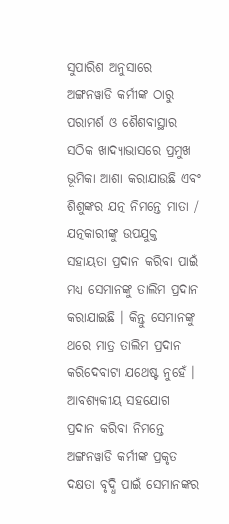ସୁପାରିଶ ଅନୁସାରେ ଅଙ୍ଗନୱାଡି କର୍ମୀଙ୍କ ଠାରୁ ପରାମର୍ଶ ଓ ଶୈଶବାସ୍ଥାର ସଠିକ ଖାଦ୍ୟାଭାସରେ ପ୍ରମୁଖ ଭୂମିକା ଆଶା କରାଯାଉଛି ଏବଂ ଶିଶୁଙ୍କର ଯତ୍ନ ନିମନ୍ତେ ମାତା / ଯତ୍ନକାରୀଙ୍କୁ ଉପଯୁକ୍ତ ସହାୟତା ପ୍ରଦାନ କରିବା ପାଇଁ ମଧ୍ୟ ସେମାନଙ୍କୁ ତାଲିମ ପ୍ରଦାନ କରାଯାଇଛି । କିନ୍ତୁ ସେମାନଙ୍କୁ ଥରେ ମାତ୍ର ତାଲିମ ପ୍ରଦାନ କରିଦେବାଟା ଯଥେଷ୍ଟ ନୁହେଁ । ଆବଶ୍ୟକୀୟ ସହଯୋଗ ପ୍ରଦାନ କରିବା ନିମନ୍ତେ ଅଙ୍ଗନୱାଡି କର୍ମୀଙ୍କ ପ୍ରକୃତ ଦକ୍ଷତା ବୃଦ୍ଧି ପାଇଁ ସେମାନଙ୍କର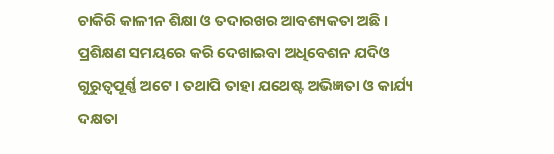ଚାକିରି କାଳୀନ ଶିକ୍ଷା ଓ ତଦାରଖର ଆବଶ୍ୟକତା ଅଛି । ପ୍ରଶିକ୍ଷଣ ସମୟରେ କରି ଦେଖାଇବା ଅଧିବେଶନ ଯଦିଓ ଗୁରୁତ୍ଵପୂର୍ଣ୍ଣ ଅଟେ । ତଥାପି ତାହା ଯଥେଷ୍ଟ ଅଭିଜ୍ଞତା ଓ କାର୍ଯ୍ୟ ଦକ୍ଷତା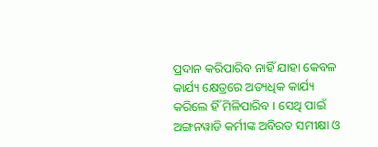ପ୍ରଦାନ କରିପାରିବ ନାହିଁ ଯାହା କେବଳ କାର୍ଯ୍ୟ କ୍ଷେତ୍ରରେ ଅତ୍ୟଧିକ କାର୍ଯ୍ୟ କରିଲେ ହିଁ ମିଳିପାରିବ । ସେଥି ପାଇଁ ଅଙ୍ଗନୱାଡି କର୍ମୀଙ୍କ ଅବିରତ ସମୀକ୍ଷା ଓ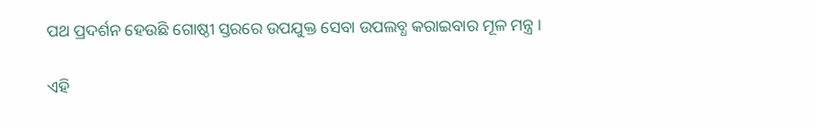ପଥ ପ୍ରଦର୍ଶନ ହେଉଛି ଗୋଷ୍ଠୀ ସ୍ତରରେ ଉପଯୁକ୍ତ ସେବା ଉପଲବ୍ଧ କରାଇବାର ମୂଳ ମନ୍ତ୍ର ।

ଏହି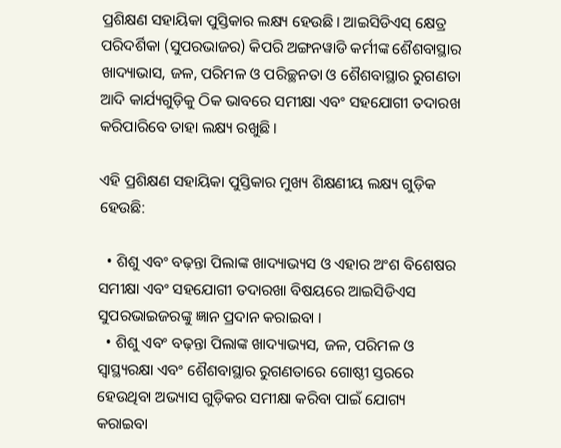ପ୍ରଶିକ୍ଷଣ ସହାୟିକା ପୁସ୍ତିକାର ଲକ୍ଷ୍ୟ ହେଉଛି। ଆଇସିଡିଏସ୍ କ୍ଷେତ୍ର ପରିଦର୍ଶିକା (ସୁପରଭାଜର) କିପରି ଅଙ୍ଗନୱାଡି କର୍ମୀଙ୍କ ଶୈଶବାସ୍ଥାର ଖାଦ୍ୟାଭାସ, ଜଳ, ପରିମଳ ଓ ପରିଚ୍ଛନତା ଓ ଶୈଶବାସ୍ଥାର ରୁଗଣତା ଆଦି କାର୍ଯ୍ୟଗୁଡ଼ିକୁ ଠିକ ଭାବରେ ସମୀକ୍ଷା ଏବଂ ସହଯୋଗୀ ତଦାରଖ କରିପାରିବେ ତାହା ଲକ୍ଷ୍ୟ ରଖୁଛି ।

ଏହି ପ୍ରଶିକ୍ଷଣ ସହାୟିକା ପୁସ୍ତିକାର ମୁଖ୍ୟ ଶିକ୍ଷଣୀୟ ଲକ୍ଷ୍ୟ ଗୁଡ଼ିକ ହେଉଛି:

  • ଶିଶୁ ଏବଂ ବଢ଼ନ୍ତା ପିଲାଙ୍କ ଖାଦ୍ୟାଭ୍ୟସ ଓ ଏହାର ଅଂଶ ବିଶେଷର ସମୀକ୍ଷା ଏବଂ ସହଯୋଗୀ ତଦାରଖା ବିଷୟରେ ଆଇସିଡିଏସ ସୁପରଭାଇଜରଙ୍କୁ ଜ୍ଞାନ ପ୍ରଦାନ କରାଇବା ।
  • ଶିଶୁ ଏବଂ ବଢ଼ନ୍ତା ପିଲାଙ୍କ ଖାଦ୍ୟାଭ୍ୟସ, ଜଳ, ପରିମଳ ଓ ସ୍ଵାସ୍ଥ୍ୟରକ୍ଷା ଏବଂ ଶୈଶବାସ୍ଥାର ରୁଗଣତାରେ ଗୋଷ୍ଠୀ ସ୍ତରରେ ହେଉଥିବା ଅଭ୍ୟାସ ଗୁଡ଼ିକର ସମୀକ୍ଷା କରିବା ପାଇଁ ଯୋଗ୍ୟ କରାଇବା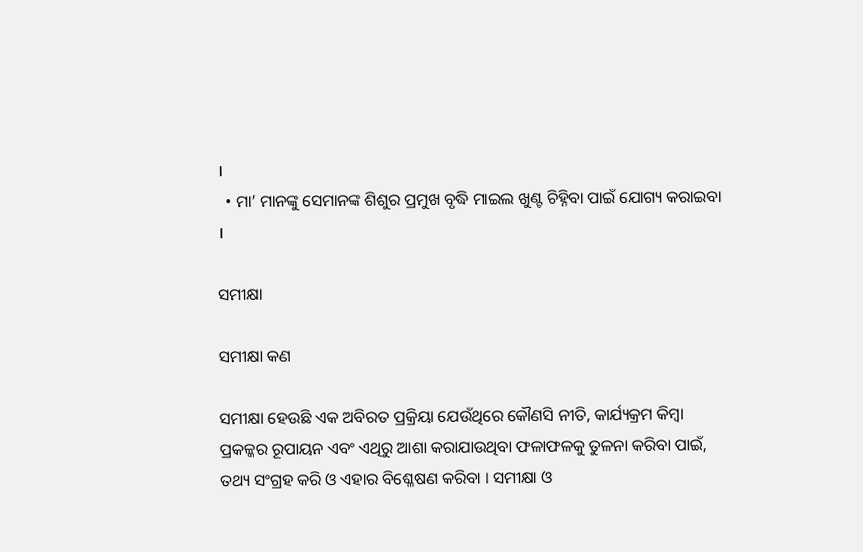।
  • ମା’ ମାନଙ୍କୁ ସେମାନଙ୍କ ଶିଶୁର ପ୍ରମୁଖ ବୃଦ୍ଧି ମାଇଲ ଖୁଣ୍ଟ ଚିହ୍ନିବା ପାଇଁ ଯୋଗ୍ୟ କରାଇବା ।

ସମୀକ୍ଷା

ସମୀକ୍ଷା କଣ

ସମୀକ୍ଷା ହେଉଛି ଏକ ଅବିରତ ପ୍ରକ୍ରିୟା ଯେଉଁଥିରେ କୌଣସି ନୀତି, କାର୍ଯ୍ୟକ୍ରମ କିମ୍ବା ପ୍ରକଳ୍କର ରୂପାୟନ ଏବଂ ଏଥିରୁ ଆଶା କରାଯାଉଥିବା ଫଳାଫଳକୁ ତୁଳନା କରିବା ପାଇଁ, ତଥ୍ୟ ସଂଗ୍ରହ କରି ଓ ଏହାର ବିଶ୍ଳେଷଣ କରିବା । ସମୀକ୍ଷା ଓ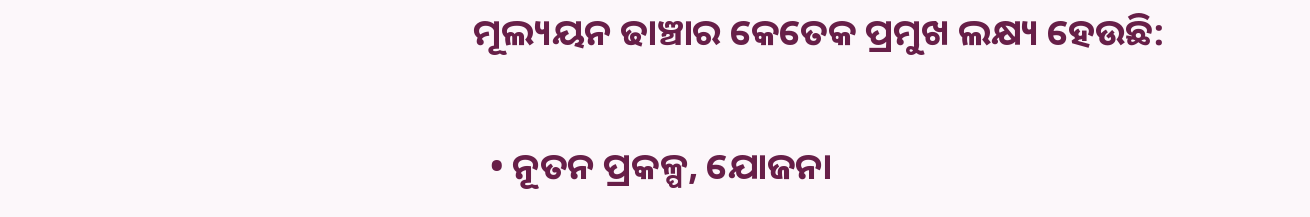ମୂଲ୍ୟୟନ ଢାଞ୍ଚାର କେତେକ ପ୍ରମୁଖ ଲକ୍ଷ୍ୟ ହେଉଛି:

  • ନୂତନ ପ୍ରକଳ୍ପ, ଯୋଜନା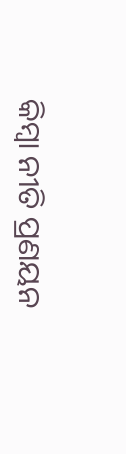କିମ୍ବା ନୀତି ପ୍ରଣୟନ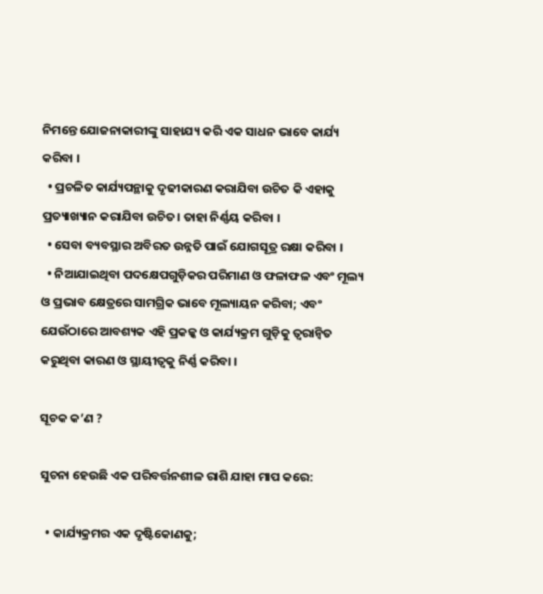ନିମନ୍ତେ ଯୋଜନାକାରୀଙ୍କୁ ସାହାଯ୍ୟ କରି ଏକ ସାଧନ ଭାବେ କାର୍ଯ୍ୟ କରିବା ।
  • ପ୍ରଚଳିତ କାର୍ଯ୍ୟପନ୍ଥାକୁ ଦୃଢୀକାରଣ କରାଯିବା ଉଚିତ କି ଏହାକୁ ପ୍ରତ୍ୟାଖ୍ୟାନ କରାଯିବା ଉଚିତ। ତାହା ନିର୍ଣ୍ଣୟ କରିବା ।
  • ସେବା ବ୍ୟବସ୍ଥାର ଅବିରତ ଉନ୍ନତି ପାଇଁ ଯୋଗସୂତ୍ର ରକ୍ଷା କରିବା ।
  • ନିଆଯାଇଥିବା ପଦକ୍ଷେପଗୁଡ଼ିକର ପରିମାଣ ଓ ଫଳାଫଳ ଏବଂ ମୂଲ୍ୟ ଓ ପ୍ରଭାବ କ୍ଷେତ୍ରରେ ସାମଗ୍ରିକ ଭାବେ ମୂଲ୍ୟାୟନ କରିବା; ଏବଂ ଯେଉଁଠାରେ ଆବଶ୍ୟକ ଏହି ପ୍ରକଳ୍କ ଓ କାର୍ଯ୍ୟକ୍ରମ ଗୁଡ଼ିକୁ ତ୍ୱରାନ୍ୱିତ କରୁଥିବା କାରଣ ଓ ସ୍ଥାୟୀତ୍ଵକୁ ନିର୍ଣ୍ଣ କରିବା ।

ସୂଚକ କ’ଣ ?

ସୁଚନା ହେଉଛି ଏକ ପରିବର୍ତ୍ତନଶୀଳ ରାଶି ଯାହା ମାପ କରେ:

  • କାର୍ଯ୍ୟକ୍ରମର ଏକ ଦୃଷ୍ଟିକୋଣକୁ;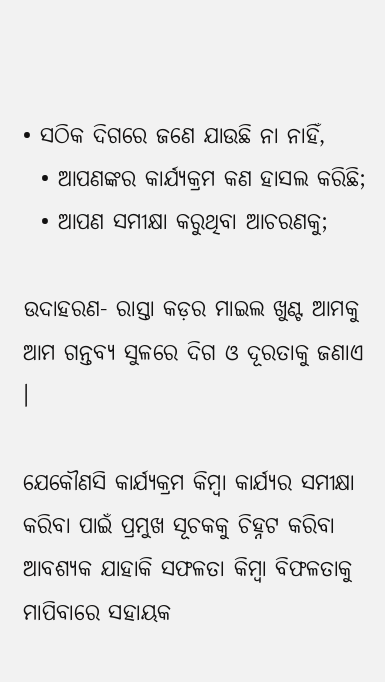• ସଠିକ ଦିଗରେ ଜଣେ ଯାଉଛି ନା ନାହିଁ,
  • ଆପଣଙ୍କର କାର୍ଯ୍ୟକ୍ରମ କଣ ହାସଲ କରିଛି;
  • ଆପଣ ସମୀକ୍ଷା କରୁଥିବା ଆଚରଣକୁ;

ଉଦାହରଣ- ରାସ୍ତା କଡ଼ର ମାଇଲ ଖୁଣ୍ଟ ଆମକୁ ଆମ ଗନ୍ତବ୍ଯ ସୁଳରେ ଦିଗ ଓ ଦୂରତାକୁ ଜଣାଏ ।

ଯେକୌଣସି କାର୍ଯ୍ୟକ୍ରମ କିମ୍ବା କାର୍ଯ୍ୟର ସମୀକ୍ଷା କରିବା ପାଇଁ ପ୍ରମୁଖ ସୂଚକକୁ ଚିହ୍ନଟ କରିବା ଆବଶ୍ୟକ ଯାହାକି ସଫଳତା କିମ୍ବା ବିଫଳତାକୁ ମାପିବାରେ ସହାୟକ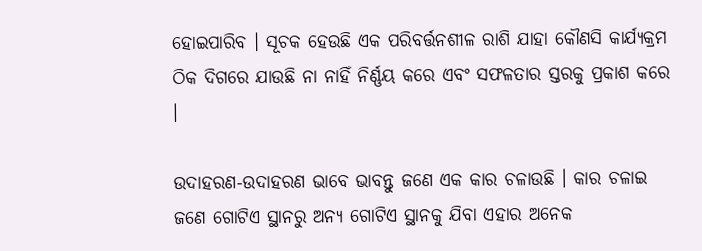ହୋଇପାରିବ । ସୂଚକ ହେଉଛି ଏକ ପରିବର୍ତ୍ତନଶୀଳ ରାଶି ଯାହା କୌଣସି କାର୍ଯ୍ୟକ୍ରମ ଠିକ ଦିଗରେ ଯାଉଛି ନା ନାହିଁ ନିର୍ଣ୍ଣୟ କରେ ଏବଂ ସଫଳତାର ସ୍ତରକୁ ପ୍ରକାଶ କରେ ।

ଉଦାହରଣ-ଉଦାହରଣ ଭାବେ ଭାବନ୍ତୁ ଜଣେ ଏକ କାର ଚଳାଉଛି । କାର ଚଳାଇ ଜଣେ ଗୋଟିଏ ସ୍ଥାନରୁ ଅନ୍ୟ ଗୋଟିଏ ସ୍ଥାନକୁ ଯିବା ଏହାର ଅନେକ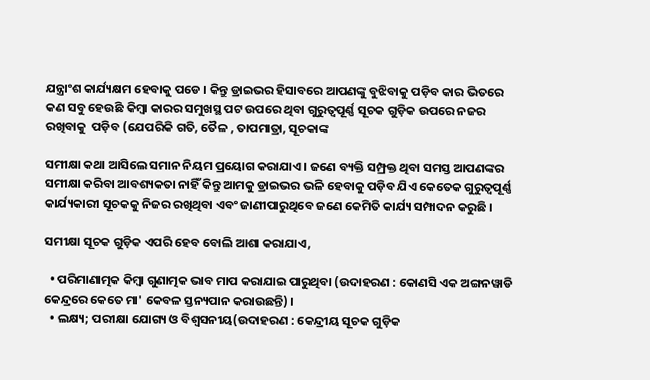ଯନ୍ତ୍ରାଂଶ କାର୍ଯ୍ୟକ୍ଷମ ହେବାକୁ ପଡେ । କିନ୍ତୁ ଡ୍ରାଇଭର ହିସାବରେ ଆପଣଙ୍କୁ ବୁଝିବାକୁ ପଡ଼ିବ କାର ଭିତରେ କଣ ସବୁ ହେଉଛି କିମ୍ବା କାରର ସମୁଖସ୍ଥ ପଟ ଉପରେ ଥିବା ଗୁରୁତ୍ବପୂର୍ଣ୍ଣ ସୂଚକ ଗୁଡ଼ିକ ଉପରେ ନଜର ରଖିବାକୁ  ପଡ଼ିବ (ଯେପରିକି ଗତି, ତୈଳ , ତାପମାତ୍ରା, ସୂଚକାଙ୍କ

ସମୀକ୍ଷା କଥା ଆସିଲେ ସମାନ ନିୟମ ପ୍ରୟୋଗ କରାଯାଏ । ଜଣେ ବ୍ୟକ୍ତି ସମ୍ପ୍ରକ୍ତ ଥିବା ସମସ୍ତ ଆପଣଙ୍କର ସମୀକ୍ଷା କରିବା ଆବଶ୍ୟକତା ନାହିଁ କିନ୍ତୁ ଆମକୁ ଡ୍ରାଇଭର ଭଳି ହେବାକୁ ପଡ଼ିବ ଯିଏ କେତେକ ଗୁରୁତ୍ଵପୂର୍ଣ୍ଣ କାର୍ଯ୍ୟକାରୀ ସୂଚକକୁ ନିଜର ରଖିଥିବା ଏବଂ ଜାଣୀପାରୁଥିବେ ଜଣେ କେମିତି କାର୍ଯ୍ୟ ସମ୍ପାଦନ କରୁଛି ।

ସମୀକ୍ଷା ସୂଚକ ଗୁଡ଼ିକ ଏପରି ହେବ ବୋଲି ଆଶା କରାଯାଏ,

  • ପରିମାଣାତ୍ମକ କିମ୍ବା ଗୁଣାତ୍ମକ ଭାବ ମାପ କରାଯାଇ ପାରୁଥିବା (ଉଦାହରଣ : କୋଣସି ଏକ ଅଙ୍ଗନୱାଡି  କେନ୍ଦ୍ରରେ କେତେ ମା' କେବଳ ସ୍ତନ୍ୟପାନ କରାଉଛନ୍ତି) ।
  • ଲକ୍ଷ୍ୟ; ପରୀକ୍ଷା ଯୋଗ୍ୟ ଓ ବିଶ୍ଵସନୀୟ(ଉଦାହରଣ : କେନ୍ଦ୍ରୀୟ ସୂଚକ ଗୁଡ଼ିକ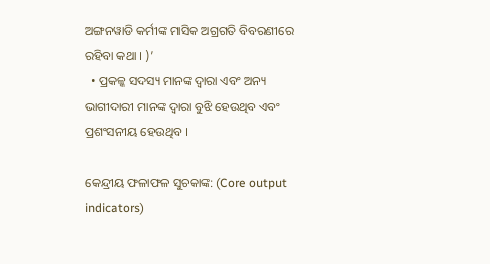ଅଙ୍ଗନୱାଡି କର୍ମୀଙ୍କ ମାସିକ ଅଗ୍ରଗତି ବିବରଣୀରେ ରହିବା କଥା । )’
  • ପ୍ରକଳ୍କ ସଦସ୍ୟ ମାନଙ୍କ ଦ୍ଵାରା ଏବଂ ଅନ୍ୟ ଭାଗୀଦାରୀ ମାନଙ୍କ ଦ୍ଵାରା ବୁଝି ହେଉଥିବ ଏବଂ ପ୍ରଶଂସନୀୟ ହେଉଥିବ ।

କେନ୍ଦ୍ରୀୟ ଫଳାଫଳ ସୁଚକାଙ୍କ: (Core output indicators)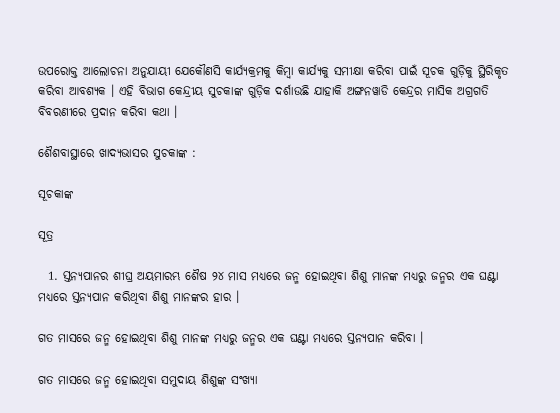ଉପରୋକ୍ତ ଆଲୋଚନା ଅନୁଯାୟୀ ଯେକୌଣସି କାର୍ଯ୍ୟକ୍ରମକୁ କିମ୍ବା କାର୍ଯ୍ୟକୁ ସମୀକ୍ଷା କରିବା ପାଇଁ ସୂଚକ ଗୁଡ଼ିକୁ ସ୍ଥିରିକୃତ କରିବା ଆବଶ୍ୟକ । ଏହି ବିଭାଗ କେନ୍ଦ୍ରୀୟ ସୁଚକାଙ୍କ ଗୁଡ଼ିକ ଦର୍ଶାଉଛି ଯାହାକି ଅଙ୍ଗନୱାଡି କେନ୍ଦ୍ରର ମାସିକ ଅଗ୍ରଗତି ବିବରଣୀରେ ପ୍ରଦାନ କରିବା କଥା ।

ଶୈଶବାସ୍ଥାରେ ଖାଦ୍ୟଭାସର ସୁଚକାଙ୍କ :

ସୂଚକାଙ୍କ

ସୂତ୍ର

  1. ସ୍ତନ୍ୟପାନର ଶୀଘ୍ର ଅୟମାରମ୍ଭ ଶୈଷ ୨୪ ମାସ ମଧ୍ୟରେ ଜନ୍ମ ହୋଇଥିବା ଶିଶୁ ମାନଙ୍କ ମଧ୍ୟରୁ ଜନ୍ମର ଏକ ଘଣ୍ଟା ମଧ୍ୟରେ ସ୍ତନ୍ୟପାନ କରିଥିବା ଶିଶୁ ମାନଙ୍କର ହାର ।

ଗତ ମାସରେ ଜନ୍ମ ହୋଇଥିବା ଶିଶୁ ମାନଙ୍କ ମଧ୍ୟରୁ ଜନ୍ମର ଏକ ଘଣ୍ଟା ମଧ୍ୟରେ ସ୍ତନ୍ୟପାନ କରିବା ।

ଗତ ମାସରେ ଜନ୍ମ ହୋଇଥିବା ସମୁଦାୟ ଶିଶୁଙ୍କ ସଂଖ୍ୟା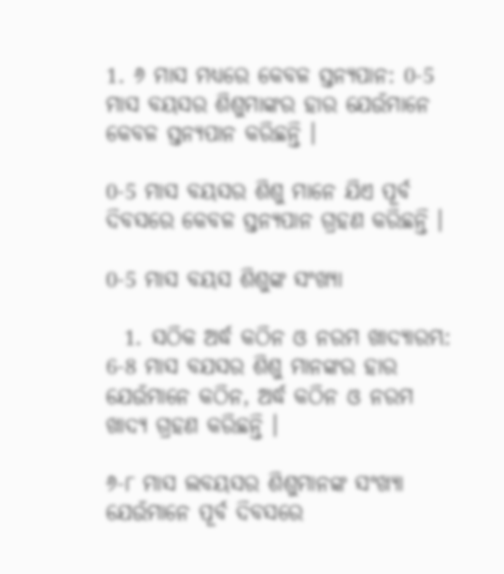1. ୬ ମାସ ମଧ୍ୟରେ କେବଳ ସ୍ତନ୍ୟପାନ: 0-5 ମାସ ବୟସର ଶିଶୁମାଙ୍କର ହାର ଯେଉଁମାନେ କେବଳ ସ୍ତନ୍ୟପାନ କରିଛନ୍ତି ।

0-5 ମାସ ବୟସର ଶିଶୁ ମାନେ ଯିଏ ପୂର୍ବ ଦିବସରେ କେବଳ ସ୍ତନ୍ୟପାନ ଗ୍ରହଣ କରିଛନ୍ତି ।

0-5 ମାସ ବୟସ ଶିଶୁଙ୍କ ସଂଖ୍ୟା

  1. ସଠିକ ଅର୍ଦ୍ଧ କଠିନ ଓ ନରମ ଖାଦ୍ୟାରମ୍ଭ: 6-8 ମାସ ବଯସର ଶିଶୁ ମାନଙ୍କର ହାର ଯେଉଁମାନେ କଠିନ, ଅର୍ଦ୍ଧ କଠିନ ଓ ନରମ ଖାଦ୍ୟ ଗ୍ରହଣ କରିଛନ୍ତି ।

୬-୮ ମାସ ଲବୟସର ଶିଶୁମାନଙ୍କ ସଂଖ୍ୟା ଯେଉଁମାନେ ପୂର୍ବ ଦିବସରେ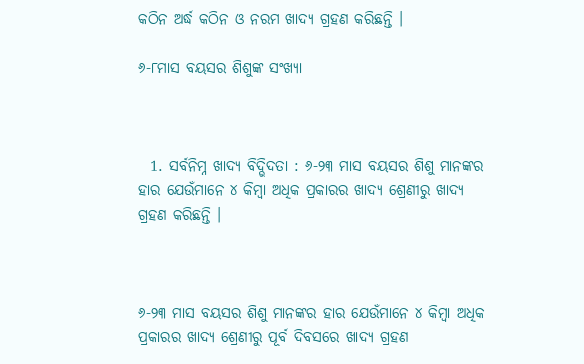କଠିନ ଅର୍ଦ୍ଧ କଠିନ ଓ ନରମ ଖାଦ୍ୟ ଗ୍ରହଣ କରିଛନ୍ତି ।

୬-୮ମାସ ବୟସର ଶିଶୁଙ୍କ ସଂଖ୍ୟା



  1. ସର୍ବନିମ୍ନ ଖାଦ୍ୟ ବିଦ୍ଭିଦତା : ୬-୨୩ ମାସ ବୟସର ଶିଶୁ ମାନଙ୍କର ହାର ଯେଉଁମାନେ ୪ କିମ୍ବା ଅଧିକ ପ୍ରକାରର ଖାଦ୍ୟ ଶ୍ରେଣୀରୁ ଖାଦ୍ୟ ଗ୍ରହଣ କରିଛନ୍ତି ।



୬-୨୩ ମାସ ବୟସର ଶିଶୁ ମାନଙ୍କର ହାର ଯେଉଁମାନେ ୪ କିମ୍ବା ଅଧିକ ପ୍ରକାରର ଖାଦ୍ୟ ଶ୍ରେଣୀରୁ ପୂର୍ବ ଦିବସରେ ଖାଦ୍ୟ ଗ୍ରହଣ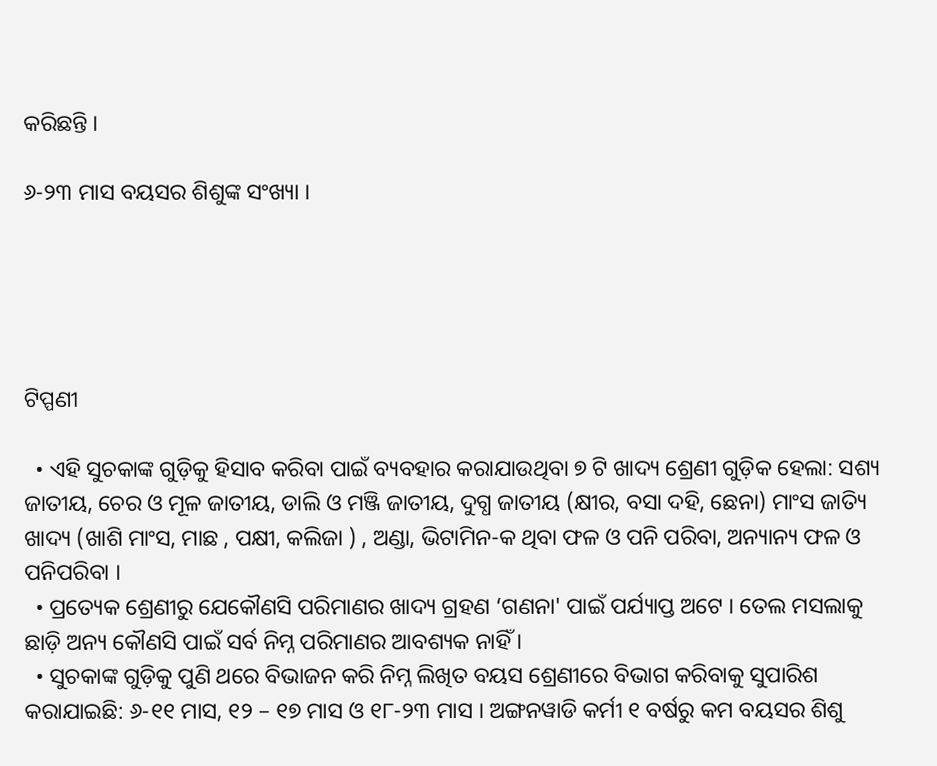କରିଛନ୍ତି ।

୬-୨୩ ମାସ ବୟସର ଶିଶୁଙ୍କ ସଂଖ୍ୟା ।





ଟିପ୍ପଣୀ

  • ଏହି ସୁଚକାଙ୍କ ଗୁଡ଼ିକୁ ହିସାବ କରିବା ପାଇଁ ବ୍ୟବହାର କରାଯାଉଥିବା ୭ ଟି ଖାଦ୍ୟ ଶ୍ରେଣୀ ଗୁଡ଼ିକ ହେଲା: ସଶ୍ୟ  ଜାତୀୟ, ଚେର ଓ ମୂଳ ଜାତୀୟ, ଡାଲି ଓ ମଞ୍ଜି ଜାତୀୟ, ଦୁଗ୍ଧ ଜାତୀୟ (କ୍ଷୀର, ବସା ଦହି, ଛେନା) ମାଂସ ଜାତ୍ୟି ଖାଦ୍ୟ (ଖାଶି ମାଂସ, ମାଛ , ପକ୍ଷୀ, କଲିଜା ) , ଅଣ୍ଡା, ଭିଟାମିନ-କ ଥିବା ଫଳ ଓ ପନି ପରିବା, ଅନ୍ୟାନ୍ୟ ଫଳ ଓ ପନିପରିବା ।
  • ପ୍ରତ୍ୟେକ ଶ୍ରେଣୀରୁ ଯେକୌଣସି ପରିମାଣର ଖାଦ୍ୟ ଗ୍ରହଣ ‘ଗଣନା' ପାଇଁ ପର୍ଯ୍ୟାପ୍ତ ଅଟେ । ତେଲ ମସଲାକୁ ଛାଡ଼ି ଅନ୍ୟ କୌଣସି ପାଇଁ ସର୍ବ ନିମ୍ନ ପରିମାଣର ଆବଶ୍ୟକ ନାହିଁ ।
  • ସୁଚକାଙ୍କ ଗୁଡ଼ିକୁ ପୁଣି ଥରେ ବିଭାଜନ କରି ନିମ୍ନ ଲିଖିତ ବୟସ ଶ୍ରେଣୀରେ ବିଭାଗ କରିବାକୁ ସୁପାରିଶ କରାଯାଇଛି: ୬-୧୧ ମାସ, ୧୨ – ୧୭ ମାସ ଓ ୧୮-୨୩ ମାସ । ଅଙ୍ଗନୱାଡି କର୍ମୀ ୧ ବର୍ଷରୁ କମ ବୟସର ଶିଶୁ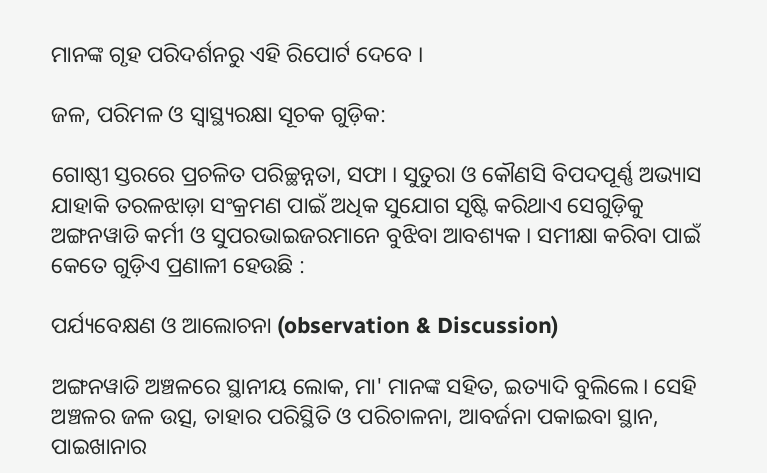ମାନଙ୍କ ଗୃହ ପରିଦର୍ଶନରୁ ଏହି ରିପୋର୍ଟ ଦେବେ ।

ଜଳ, ପରିମଳ ଓ ସ୍ୱାସ୍ଥ୍ୟରକ୍ଷା ସୂଚକ ଗୁଡ଼ିକ:

ଗୋଷ୍ଠୀ ସ୍ତରରେ ପ୍ରଚଳିତ ପରିଚ୍ଛନ୍ନତା, ସଫା । ସୁତୁରା ଓ କୌଣସି ବିପଦପୂର୍ଣ୍ଣ ଅଭ୍ୟାସ ଯାହାକି ତରଳଝାଡ଼ା ସଂକ୍ରମଣ ପାଇଁ ଅଧିକ ସୁଯୋଗ ସୃଷ୍ଟି କରିଥାଏ ସେଗୁଡ଼ିକୁ ଅଙ୍ଗନୱାଡି କର୍ମୀ ଓ ସୁପରଭାଇଜରମାନେ ବୁଝିବା ଆବଶ୍ୟକ । ସମୀକ୍ଷା କରିବା ପାଇଁ କେତେ ଗୁଡ଼ିଏ ପ୍ରଣାଳୀ ହେଉଛି :

ପର୍ଯ୍ୟବେକ୍ଷଣ ଓ ଆଲୋଚନା (observation & Discussion)

ଅଙ୍ଗନୱାଡି ଅଞ୍ଚଳରେ ସ୍ଥାନୀୟ ଲୋକ, ମା' ମାନଙ୍କ ସହିତ, ଇତ୍ୟାଦି ବୁଲିଲେ। ସେହି ଅଞ୍ଚଳର ଜଳ ଉତ୍ସ, ତାହାର ପରିସ୍ଥିତି ଓ ପରିଚାଳନା, ଆବର୍ଜନା ପକାଇବା ସ୍ଥାନ, ପାଇଖାନାର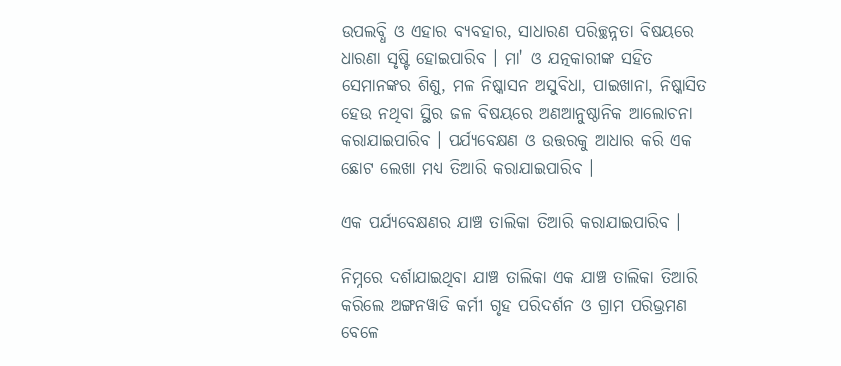ଉପଲବ୍ଧି ଓ ଏହାର ବ୍ୟବହାର, ସାଧାରଣ ପରିଚ୍ଛନ୍ନତା ବିଷୟରେ ଧାରଣା ସୃଷ୍ଟି ହୋଇପାରିବ । ମା' ଓ ଯତ୍ନକାରୀଙ୍କ ସହିତ ସେମାନଙ୍କର ଶିଶୁ, ମଳ ନିଷ୍କାସନ ଅସୁବିଧା, ପାଇଖାନା, ନିଷ୍କାସିତ ହେଉ ନଥିବା ସ୍ଥିର ଜଳ ବିଷୟରେ ଅଣଆନୁଷ୍ଠାନିକ ଆଲୋଚନା କରାଯାଇପାରିବ । ପର୍ଯ୍ୟବେକ୍ଷଣ ଓ ଉତ୍ତରକୁ ଆଧାର କରି ଏକ ଛୋଟ ଲେଖା ମଧ୍ୟ ତିଆରି କରାଯାଇପାରିବ ।

ଏକ ପର୍ଯ୍ୟବେକ୍ଷଣର ଯାଞ୍ଚ ତାଲିକା ତିଆରି କରାଯାଇପାରିବ ।

ନିମ୍ନରେ ଦର୍ଶାଯାଇଥିବା ଯାଞ୍ଚ ତାଲିକା ଏକ ଯାଞ୍ଚ ତାଲିକା ତିଆରି କରିଲେ ଅଙ୍ଗନୱାଡି କର୍ମୀ ଗୃହ ପରିଦର୍ଶନ ଓ ଗ୍ରାମ ପରିଭ୍ରମଣ ବେଳେ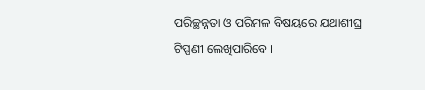ପରିଚ୍ଛନ୍ନତା ଓ ପରିମଳ ବିଷୟରେ ଯଥାଶୀଘ୍ର ଟିପ୍ପଣୀ ଲେଖିପାରିବେ ।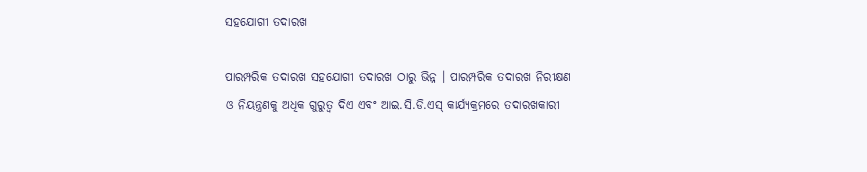ସହଯୋଗୀ ତଦାରଖ

ପାରମ୍ପରିକ ତଦାରଖ ସହଯୋଗୀ ତଦାରଖ ଠାରୁ ଭିନ୍ନ । ପାରମ୍ପରିକ ତଦାରଖ ନିରୀକ୍ଷଣ ଓ ନିୟନ୍ତ୍ରଣକୁ ଅଧିକ ଗୁରୁତ୍ବ ଦିଏ ଏବଂ ଆଇ.ସି.ଡି.ଏସ୍ କାର୍ଯ୍ୟକ୍ରମରେ ତଦାରଖକାରୀ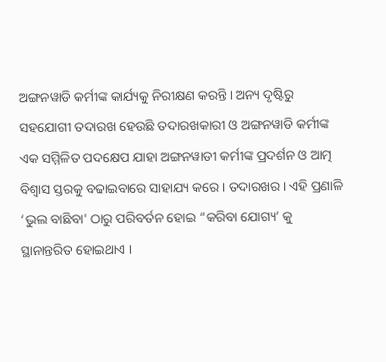ଅଙ୍ଗନୱାଡି କର୍ମୀଙ୍କ କାର୍ଯ୍ୟକୁ ନିରୀକ୍ଷଣ କରନ୍ତି । ଅନ୍ୟ ଦୃଷ୍ଟିରୁ ସହଯୋଗୀ ତଦାରଖ ହେଉଛି ତଦାରଖକାରୀ ଓ ଅଙ୍ଗନୱାଡି କର୍ମୀଙ୍କ ଏକ ସମ୍ମିଳିତ ପଦକ୍ଷେପ ଯାହା ଅଙ୍ଗନୱାଡୀ କର୍ମୀଙ୍କ ପ୍ରଦର୍ଶନ ଓ ଆତ୍ମ ବିଶ୍ଵାସ ସ୍ତରକୁ ବଢାଇବାରେ ସାହାଯ୍ୟ କରେ । ତଦାରଖର। ଏହି ପ୍ରଣାଳି ‘ଭୁଲ ବାଛିବା' ଠାରୁ ପରିବର୍ତନ ହୋଇ “କରିବା ଯୋଗ୍ୟ’ କୁ ସ୍ଥାନାନ୍ତରିତ ହୋଇଥାଏ ।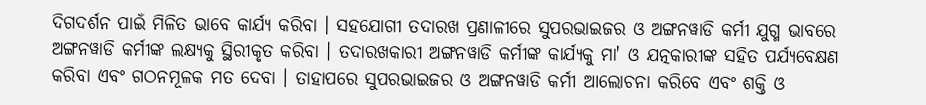ଦିଗଦର୍ଶନ ପାଇଁ ମିଳିତ ଭାବେ କାର୍ଯ୍ୟ କରିବା । ସହଯୋଗୀ ତଦାରଖ ପ୍ରଣାଳୀରେ ସୁପରଭାଇଜର ଓ ଅଙ୍ଗନୱାଡି କର୍ମୀ ଯୁଗ୍ମ ଭାବରେ ଅଙ୍ଗନୱାଡି କର୍ମୀଙ୍କ ଲକ୍ଷ୍ୟକୁ ସ୍ଥିରୀକୃତ କରିବା । ତଦାରଖକାରୀ ଅଙ୍ଗନୱାଡି କର୍ମୀଙ୍କ କାର୍ଯ୍ୟକୁ ମା' ଓ ଯତ୍ନକାରୀଙ୍କ ସହିତ ପର୍ଯ୍ୟବେକ୍ଷଣ କରିବା ଏବଂ ଗଠନମୂଳକ ମତ ଦେବା । ତାହାପରେ ସୁପରଭାଇଜର ଓ ଅଙ୍ଗନୱାଡି କର୍ମୀ ଆଲୋଚନା କରିବେ ଏବଂ ଶକ୍ତି ଓ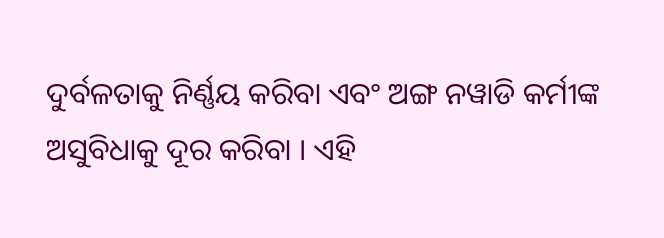ଦୁର୍ବଳତାକୁ ନିର୍ଣ୍ଣୟ କରିବା ଏବଂ ଅଙ୍ଗ ନୱାଡି କର୍ମୀଙ୍କ ଅସୁବିଧାକୁ ଦୂର କରିବା । ଏହି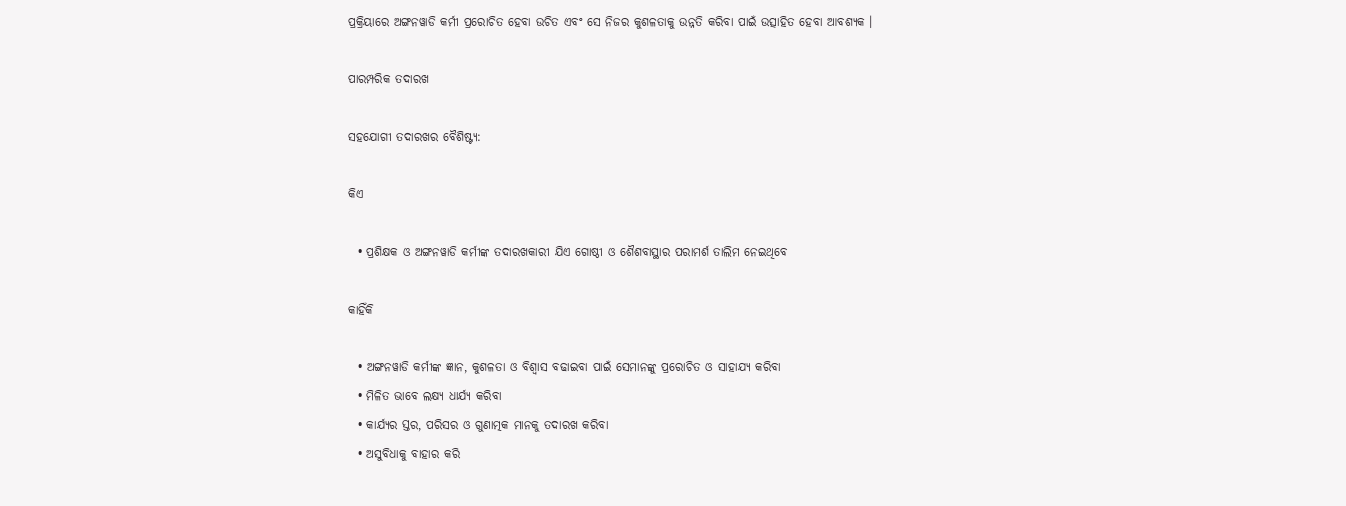ପ୍ରକ୍ରିୟାରେ ଅଙ୍ଗନୱାଡି କର୍ମୀ ପ୍ରରୋଚିତ ହେବା ଉଚିତ ଏବଂ ସେ ନିଜର କୁଶଳତାକୁ ଉନ୍ନତି କରିବା ପାଇଁ ଉତ୍ସାହିତ ହେବା ଆବଶ୍ୟକ ।

ପାରମ୍ପରିକ ତଦାରଖ

ସହଯୋଗୀ ତଦାରଖର ବୈଶିଷ୍ଟ୍ୟ:

କିଏ

  • ପ୍ରଶିକ୍ଷକ ଓ ଅଙ୍ଗନୱାଡି କର୍ମୀଙ୍କ ତଦାରଖକାରୀ ଯିଏ ଗୋଷ୍ଠୀ ଓ ଶୈଶବାସ୍ଥାର ପରାମର୍ଶ ତାଲିମ ନେଇଥିବେ

କାହିଁକି

  • ଅଙ୍ଗନୱାଡି କର୍ମୀଙ୍କ ଜ୍ଞାନ, କୁଶଳତା ଓ ବିଶ୍ଵାସ ବଢାଇବା ପାଇଁ ସେମାନଙ୍କୁ ପ୍ରରୋଚିତ ଓ ସାହାଯ୍ୟ କରିବା
  • ମିଳିତ ଭାବେ ଲକ୍ଷ୍ୟ ଧାର୍ଯ୍ୟ କରିବା
  • କାର୍ଯ୍ୟର ସ୍ତର, ପରିସର ଓ ଗୁଣାତ୍ମକ ମାନକୁ ତଦାରଖ କରିବା
  • ଅସୁବିଧାକୁ ବାହାର କରି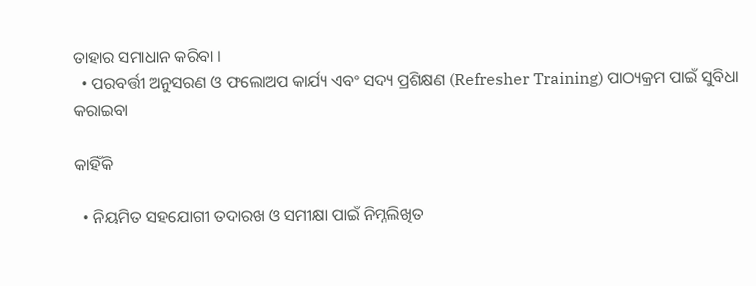ତାହାର ସମାଧାନ କରିବା ।
  • ପରବର୍ତ୍ତୀ ଅନୁସରଣ ଓ ଫଲୋଅପ କାର୍ଯ୍ୟ ଏବଂ ସଦ୍ୟ ପ୍ରଶିକ୍ଷଣ (Refresher Training) ପାଠ୍ୟକ୍ରମ ପାଇଁ ସୁବିଧା କରାଇବା

କାହିଁକି

  • ନିୟମିତ ସହଯୋଗୀ ତଦାରଖ ଓ ସମୀକ୍ଷା ପାଇଁ ନିମ୍ନଲିଖିତ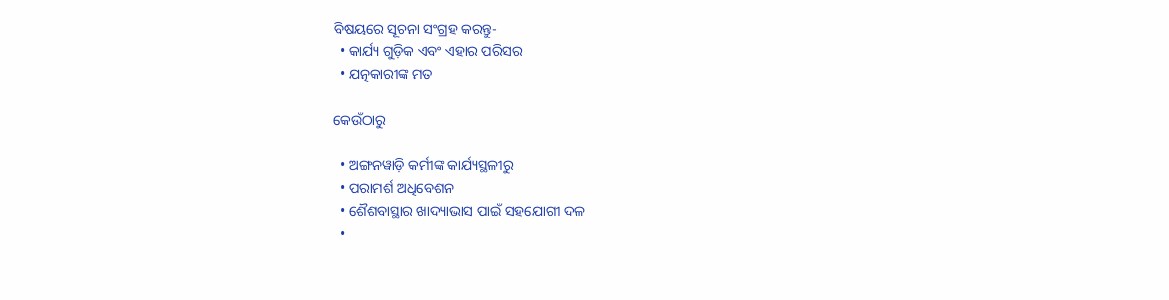ବିଷୟରେ ସୂଚନା ସଂଗ୍ରହ କରନ୍ତୁ-
  • କାର୍ଯ୍ୟ ଗୁଡ଼ିକ ଏବଂ ଏହାର ପରିସର
  • ଯତ୍ନକାରୀଙ୍କ ମତ

କେଉଁଠାରୁ

  • ଅଙ୍ଗନୱାଡ଼ି କର୍ମୀଙ୍କ କାର୍ଯ୍ୟସ୍ଥଳୀରୁ
  • ପରାମର୍ଶ ଅଧିବେଶନ
  • ଶୈଶବାସ୍ଥାର ଖାଦ୍ୟାଭାସ ପାଇଁ ସହଯୋଗୀ ଦଳ
  •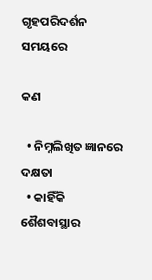ଗୃହପରିଦର୍ଶନ ସମୟରେ

କଣ

  • ନିମ୍ନଲିଖିତ ଜ୍ଞାନରେ ଦକ୍ଷତା
  • କାହିଁକି ଶୈଶବାସ୍ଥାର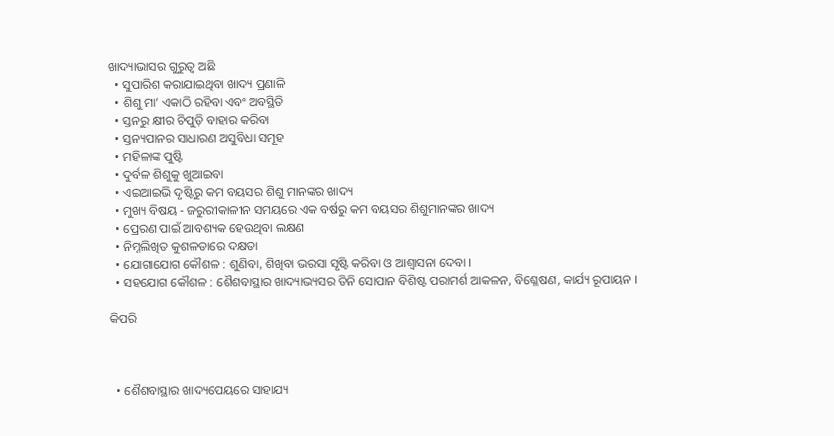ଖାଦ୍ୟାଭାସର ଗୁରୁତ୍ଵ ଅଛି
  • ସୁପାରିଶ କରାଯାଇଥିବା ଖାଦ୍ୟ ପ୍ରଣାଳି
  • ଶିଶୁ ମା’ ଏକାଠି ରହିବା ଏବଂ ଅବସ୍ଥିତି
  • ସ୍ତନରୁ କ୍ଷୀର ଚିପୁଡ଼ି ବାହାର କରିବା
  • ସ୍ତନ୍ୟପାନର ସାଧାରଣ ଅସୁବିଧା ସମୂହ
  • ମହିଳାଙ୍କ ପୁଷ୍ଟି
  • ଦୁର୍ବଳ ଶିଶୁକୁ ଖୁଆଇବା
  • ଏଇଆଇଭି ଦୃଷ୍ଟିରୁ କମ ବୟସର ଶିଶୁ ମାନଙ୍କର ଖାଦ୍ୟ
  • ମୁଖ୍ୟ ବିଷୟ - ଜରୁରୀକାଳୀନ ସମୟରେ ଏକ ବର୍ଷରୁ କମ ବୟସର ଶିଶୁମାନଙ୍କର ଖାଦ୍ୟ
  • ପ୍ରେରଣ ପାଇଁ ଆବଶ୍ୟକ ହେଉଥିବା ଲକ୍ଷଣ
  • ନିମ୍ନଲିଖିତ କୁଶଳତାରେ ଦକ୍ଷତା
  • ଯୋଗାଯୋଗ କୌଶଳ : ଶୁଣିବା, ଶିଖିବା ଭରସା ସୃଷ୍ଟି କରିବା ଓ ଆଶ୍ଵାସନା ଦେବା ।
  • ସହଯୋଗ କୌଶଳ : ଶୈଶବାସ୍ଥାର ଖାଦ୍ୟାଭ୍ୟସର ତିନି ସୋପାନ ବିଶିଷ୍ଟ ପରାମର୍ଶ ଆକଳନ, ବିଶ୍ଳେଷଣ, କାର୍ଯ୍ୟ ରୂପାୟନ ।

କିପରି



  • ଶୈଶବାସ୍ଥାର ଖାଦ୍ୟପେୟରେ ସାହାଯ୍ୟ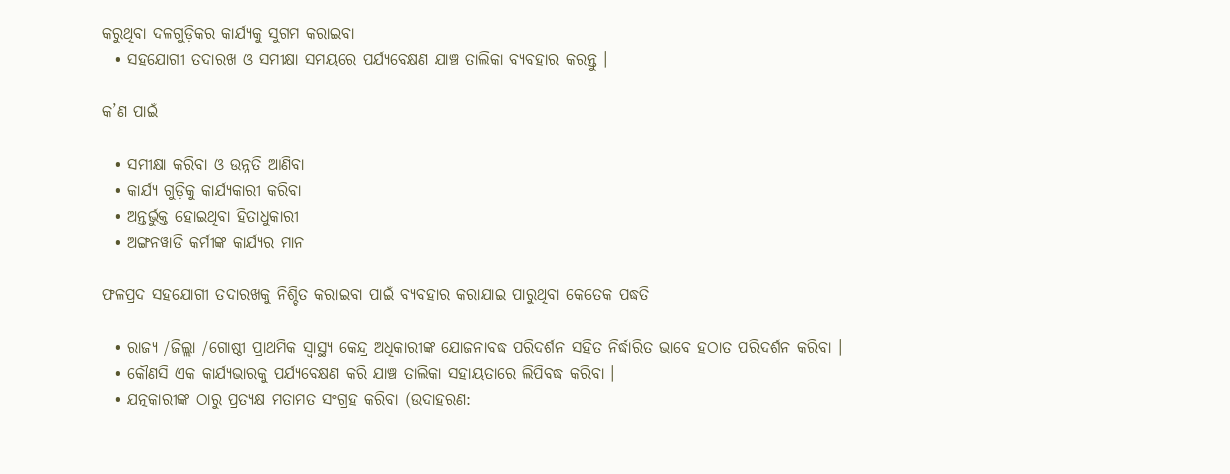କରୁଥିବା ଦଳଗୁଡ଼ିକର କାର୍ଯ୍ୟକୁ ସୁଗମ କରାଇବା
  • ସହଯୋଗୀ ତଦାରଖ ଓ ସମୀକ୍ଷା ସମୟରେ ପର୍ଯ୍ୟବେକ୍ଷଣ ଯାଞ୍ଚ ତାଲିକା ବ୍ୟବହାର କରନ୍ତୁ ।

କ’ଣ ପାଇଁ

  • ସମୀକ୍ଷା କରିବା ଓ ଉନ୍ନତି ଆଣିବା
  • କାର୍ଯ୍ୟ ଗୁଡ଼ିକୁ କାର୍ଯ୍ୟକାରୀ କରିବା
  • ଅନ୍ତର୍ଭୁକ୍ତ ହୋଇଥିବା ହିତାଧୁକାରୀ
  • ଅଙ୍ଗନୱାଡି କର୍ମୀଙ୍କ କାର୍ଯ୍ୟର ମାନ

ଫଳପ୍ରଦ ସହଯୋଗୀ ତଦାରଖକୁ ନିଶ୍ଚିତ କରାଇବା ପାଇଁ ବ୍ୟବହାର କରାଯାଇ ପାରୁଥିବା କେତେକ ପଦ୍ଧତି

  • ରାଜ୍ୟ /ଜିଲ୍ଲା /ଗୋଷ୍ଠୀ ପ୍ରାଥମିକ ସ୍ଵାସ୍ଥ୍ୟ କେନ୍ଦ୍ର ଅଧିକାରୀଙ୍କ ଯୋଜନାବଦ୍ଧ ପରିଦର୍ଶନ ସହିତ ନିର୍ଦ୍ଧାରିତ ଭାବେ ହଠାତ ପରିଦର୍ଶନ କରିବା ।
  • କୌଣସି ଏକ କାର୍ଯ୍ୟଭାରକୁ ପର୍ଯ୍ୟବେକ୍ଷଣ କରି ଯାଞ୍ଚ ତାଲିକା ସହାୟତାରେ ଲିପିବଦ୍ଧ କରିବା ।
  • ଯତ୍ନକାରୀଙ୍କ ଠାରୁ ପ୍ରତ୍ୟକ୍ଷ ମତାମତ ସଂଗ୍ରହ କରିବା (ଉଦାହରଣ: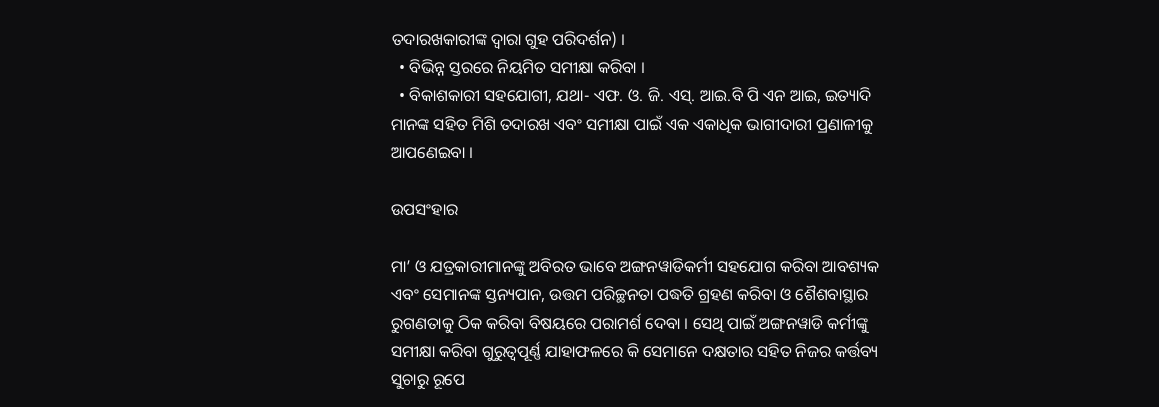ତଦାରଖକାରୀଙ୍କ ଦ୍ଵାରା ଗୁହ ପରିଦର୍ଶନ) ।
  • ବିଭିନ୍ନ ସ୍ତରରେ ନିୟମିତ ସମୀକ୍ଷା କରିବା ।
  • ବିକାଶକାରୀ ସହଯୋଗୀ, ଯଥା- ଏଫ. ଓ. ଜି. ଏସ୍. ଆଇ.ବି ପି ଏନ ଆଇ, ଇତ୍ୟାଦି ମାନଙ୍କ ସହିତ ମିଶି ତଦାରଖ ଏବଂ ସମୀକ୍ଷା ପାଇଁ ଏକ ଏକାଧିକ ଭାଗୀଦାରୀ ପ୍ରଣାଳୀକୁ ଆପଣେଇବା ।

ଉପସଂହାର

ମା’ ଓ ଯତ୍ରକାରୀମାନଙ୍କୁ ଅବିରତ ଭାବେ ଅଙ୍ଗନୱାଡିକର୍ମୀ ସହଯୋଗ କରିବା ଆବଶ୍ୟକ ଏବଂ ସେମାନଙ୍କ ସ୍ତନ୍ୟପାନ, ଉତ୍ତମ ପରିଚ୍ଛନତା ପଦ୍ଧତି ଗ୍ରହଣ କରିବା ଓ ଶୈଶବାସ୍ଥାର ରୁଗଣତାକୁ ଠିକ କରିବା ବିଷୟରେ ପରାମର୍ଶ ଦେବା । ସେଥି ପାଇଁ ଅଙ୍ଗନୱାଡି କର୍ମୀଙ୍କୁ ସମୀକ୍ଷା କରିବା ଗୁରୁତ୍ଵପୂର୍ଣ୍ଣ ଯାହାଫଳରେ କି ସେମାନେ ଦକ୍ଷତାର ସହିତ ନିଜର କର୍ତ୍ତବ୍ୟ ସୁଚାରୁ ରୂପେ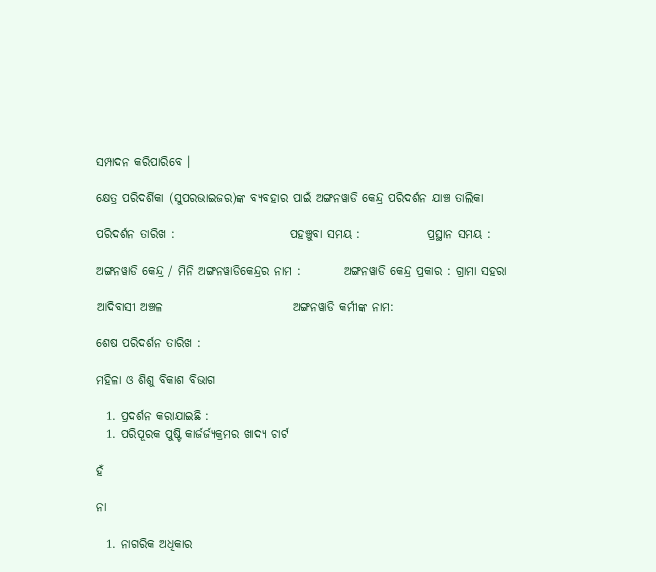ସମ୍ପାଦନ କରିପାରିବେ ।

କ୍ଷେତ୍ର ପରିଦର୍ଶିକା (ସୁପରଭାଇଜର)ଙ୍କ ବ୍ୟବହାର ପାଇଁ ଅଙ୍ଗନୱାଡି କେନ୍ଦ୍ର ପରିଦର୍ଶନ ଯାଞ୍ଚ ତାଲିକା

ପରିଦର୍ଶନ ତାରିଖ :                        ପହଞ୍ଚୁବା ସମୟ :              ପ୍ରସ୍ଥାନ ସମୟ :

ଅଙ୍ଗନୱାଡି କେନ୍ଦ୍ର / ମିନି ଅଙ୍ଗନୱାଡିକେନ୍ଦ୍ରର ନାମ :         ଅଙ୍ଗନୱାଡି କେନ୍ଦ୍ର ପ୍ରକାର : ଗ୍ରାମା ସହରା

ଆଦିବାସୀ ଅଞ୍ଚଳ                           ଅଙ୍ଗନୱାଡି କର୍ମୀଙ୍କ ନାମ:

ଶେଷ ପରିଦର୍ଶନ ତାରିଖ :

ମହିଳା ଓ ଶିଶୁ ବିକାଶ ବିଭାଗ

  1. ପ୍ରଦର୍ଶନ କରାଯାଇଛି :
  1. ପରିପୂରକ ପୁଷ୍ଟି କାର୍ଜର୍ଜ୍ୟକ୍ରମର ଖାଦ୍ୟ ଚାର୍ଟ

ହଁ

ନା

  1. ନାଗରିକ ଅଧିକାର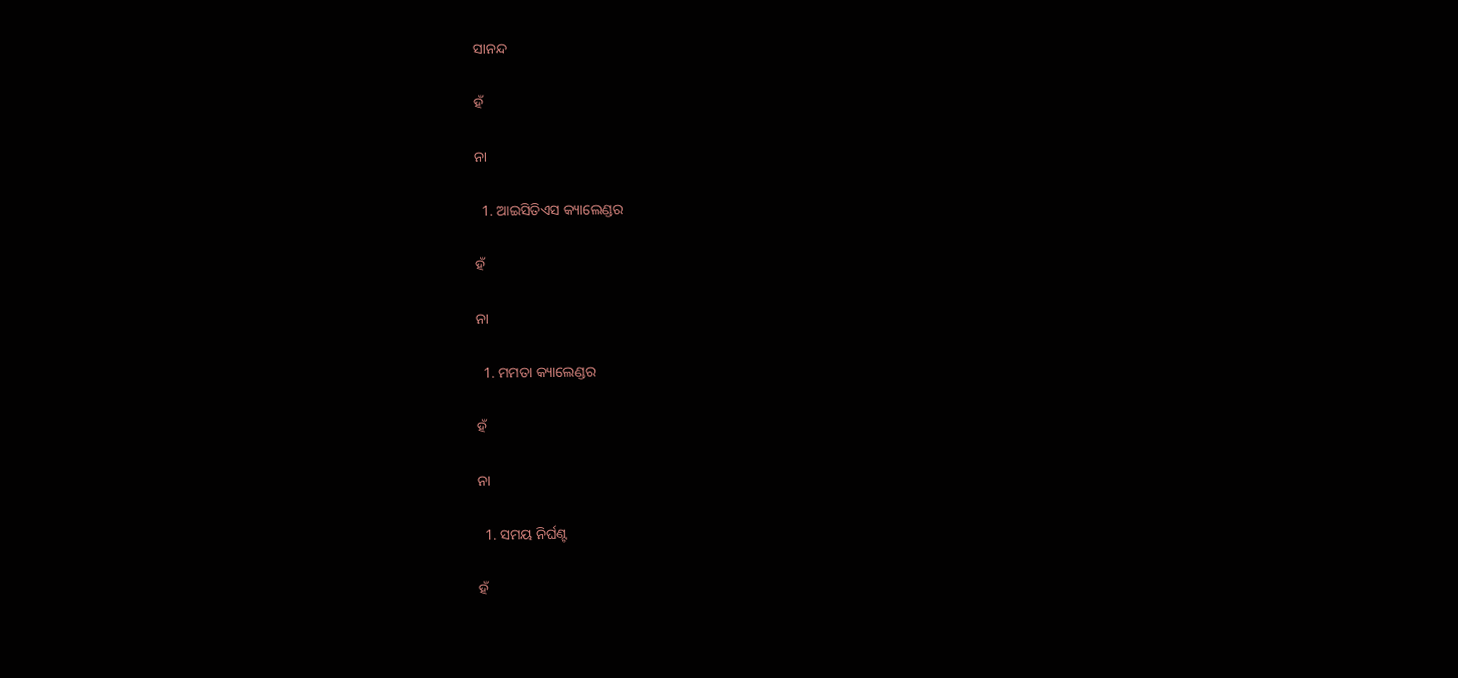ସାନନ୍ଦ

ହଁ

ନା

  1. ଆଇସିତିଏସ କ୍ୟାଲେଣ୍ଡର

ହଁ

ନା

  1. ମମତା କ୍ୟାଲେଣ୍ଡର

ହଁ

ନା

  1. ସମୟ ନିର୍ଘଣ୍ଟ

ହଁ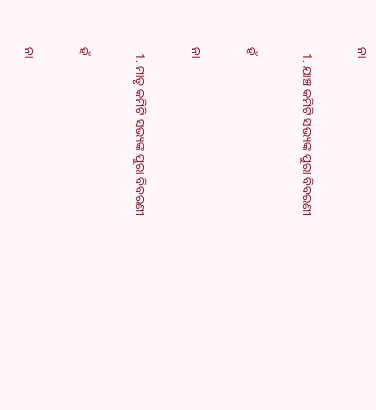ନା

  1. ଯାଞ୍ଚ କମିଟି ସଭ୍ୟଙ୍କ ପୁରା ବିବରଣୀ

ହଁ

ନା

  1. ମାତୃ କମିଟି ସଭ୍ୟଙ୍କ ପୁରା ବିବରଣୀ

ହଁ

ନା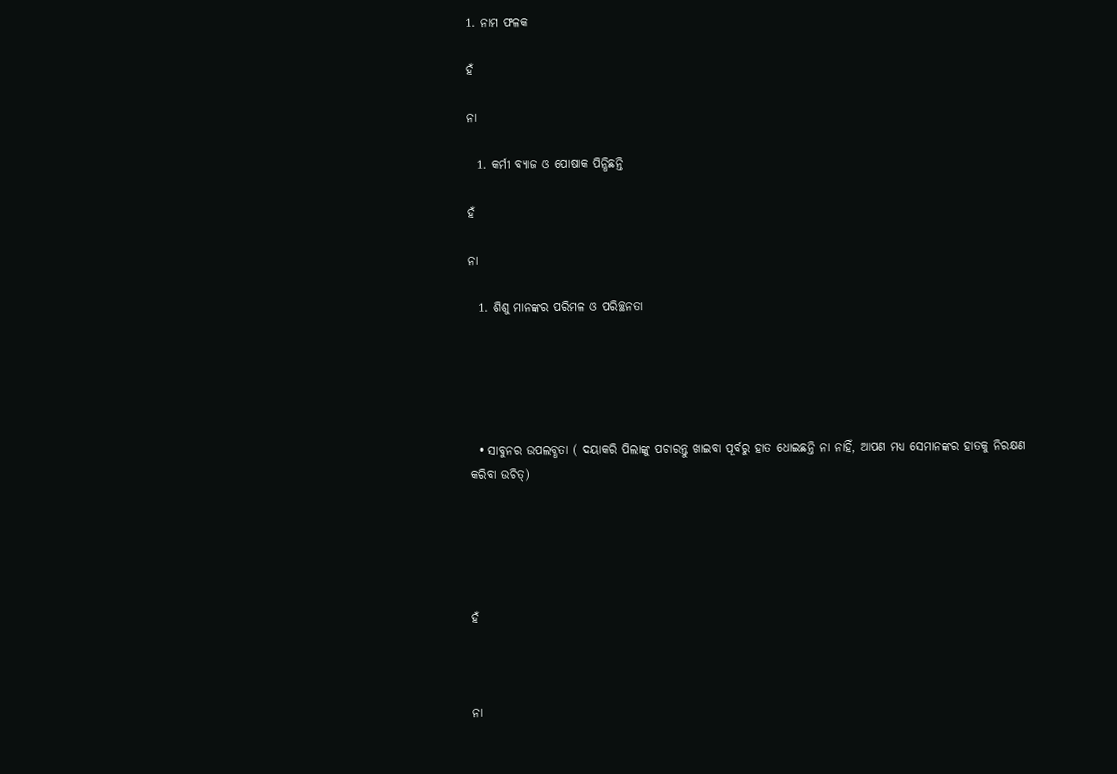1. ନାମ ଫଳକ

ହଁ

ନା

  1. କର୍ମୀ ବ୍ୟାଜ ଓ ପୋଷାକ ପିନ୍ଧିଛନ୍ତି

ହଁ

ନା

  1. ଶିଶୁ ମାନଙ୍କର ପରିମଳ ଓ ପରିଚ୍ଛନତା





  • ସାବୁନର ଉପଲବ୍ଧତା ( ଦୟାକରି ପିଲାଙ୍କୁ ପଚାରନ୍ତୁ ଖାଇବା ପୂର୍ବରୁ ହାତ ଧୋଇଛନ୍ତି ନା ନାହିଁ, ଆପଣ ମଧ୍ୟ ସେମାନଙ୍କର ହାତକୁ ନିରକ୍ଷଣ କରିବା ଉଚିତ୍)





ହଁ



ନା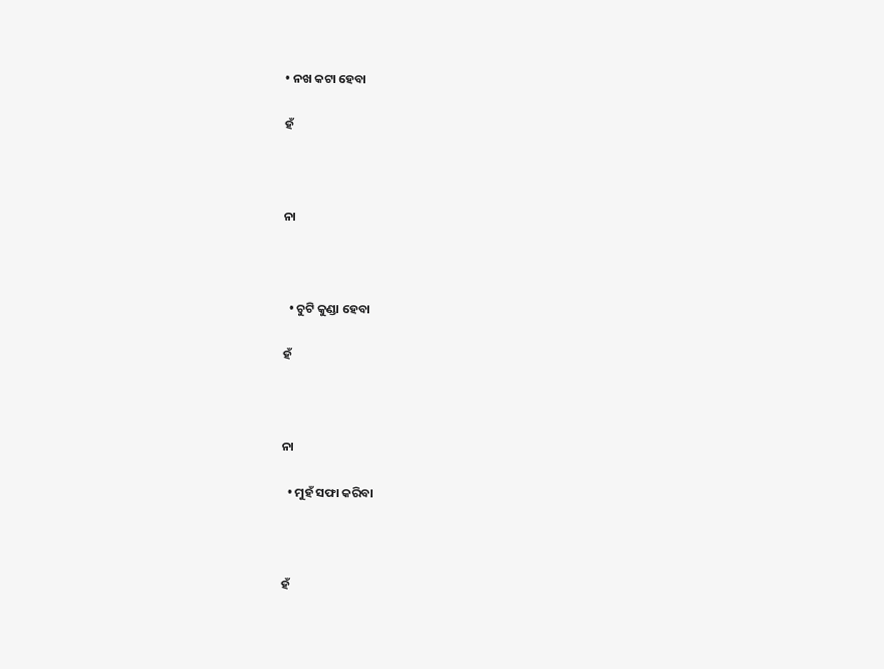• ନଖ କଟା ହେବା

ହଁ



ନା



  • ଚୁଟି କୁଣ୍ଡା ହେବା

ହଁ



ନା

  • ମୁହଁ ସଫା କରିବା



ହଁ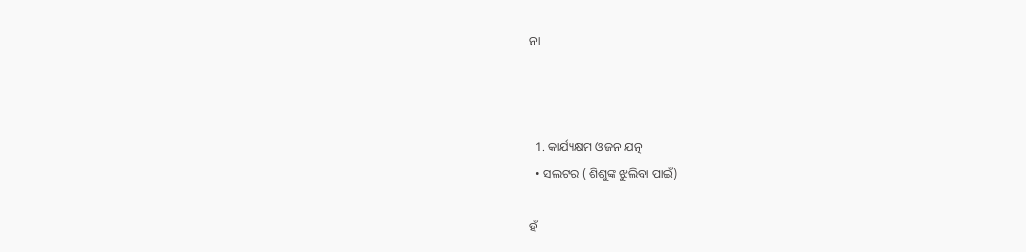ନା



  1. କାର୍ଯ୍ୟକ୍ଷମ ଓଜନ ଯତ୍ନ
  • ସଲଟର ( ଶିଶୁଙ୍କ ଝୁଲିବା ପାଇଁ)

ହଁ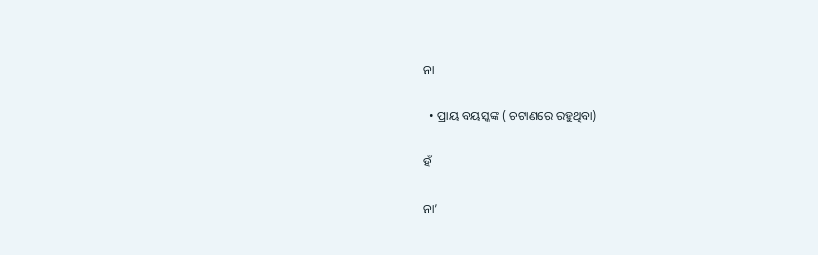ନା

  • ପ୍ରାୟ ବୟସ୍କଙ୍କ ( ଚଟାଣରେ ରହୁଥିବା)

ହଁ

ନା’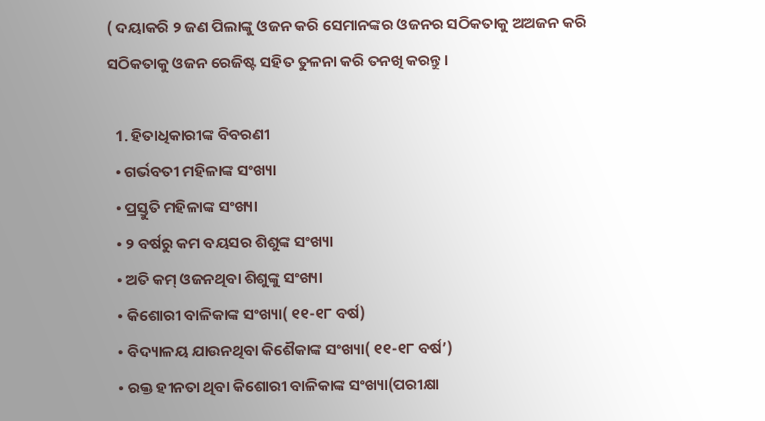( ଦୟାକରି ୨ ଜଣ ପିଲାଙ୍କୁ ଓଜନ କରି ସେମାନଙ୍କର ଓଜନର ସଠିକତାକୁ ଅଅଜନ କରି ସଠିକତାକୁ ଓଜନ ରେଜିଷ୍ଟ ସହିତ ତୁଳନା କରି ତନଖି କରନ୍ତୁ ।

  1. ହିତାଧିକାରୀଙ୍କ ବିବରଣୀ
  • ଗର୍ଭବତୀ ମହିଳାଙ୍କ ସଂଖ୍ୟା
  • ପ୍ରସ୍ତୁତି ମହିଳାଙ୍କ ସଂଖ୍ୟା
  • ୨ ବର୍ଷରୁ କମ ବୟସର ଶିଶୁଙ୍କ ସଂଖ୍ୟା
  • ଅତି କମ୍ ଓଜନଥିବା ଶିଶୁଙ୍କୁ ସଂଖ୍ୟା
  • କିଶୋରୀ ବାଳିକାଙ୍କ ସଂଖ୍ୟା( ୧୧-୧୮ ବର୍ଷ)
  • ବିଦ୍ୟାଳୟ ଯାଉନଥିବା କିଶୈକାଙ୍କ ସଂଖ୍ୟା( ୧୧-୧୮ ବର୍ଷ’)
  • ରକ୍ତ ହୀନତା ଥିବା କିଶୋରୀ ବାଳିକାଙ୍କ ସଂଖ୍ୟା(ପରୀକ୍ଷା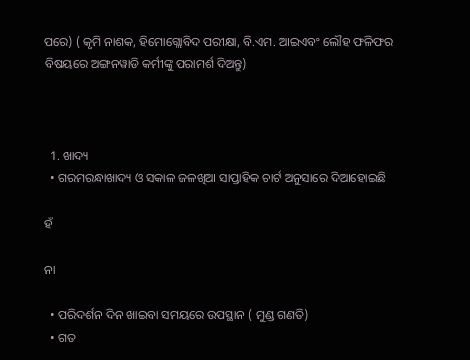ପରେ) ( କୃମି ନାଶକ, ହିମୋଗ୍ଲୋବିଦ ପରୀକ୍ଷା, ବି.ଏମ. ଆଇଏବଂ ଲୌହ ଫଳିଫର ବିଷୟରେ ଅଙ୍ଗନୱାଡି କର୍ମୀଙ୍କୁ ପରାମର୍ଶ ଦିଅନ୍ତୁ)



  1. ଖାଦ୍ୟ
  • ଗରମରନ୍ଧାଖାଦ୍ୟ ଓ ସକାଳ ଜଳଖିଆ ସାପ୍ତାହିକ ଚାର୍ଟ ଅନୁସାରେ ଦିଆହୋଇଛି

ହଁ

ନା

  • ପରିଦର୍ଶନ ଦିନ ଖାଇବା ସମୟରେ ଉପସ୍ଥାନ ( ମୁଣ୍ଡ ଗଣତି)
  • ଗତ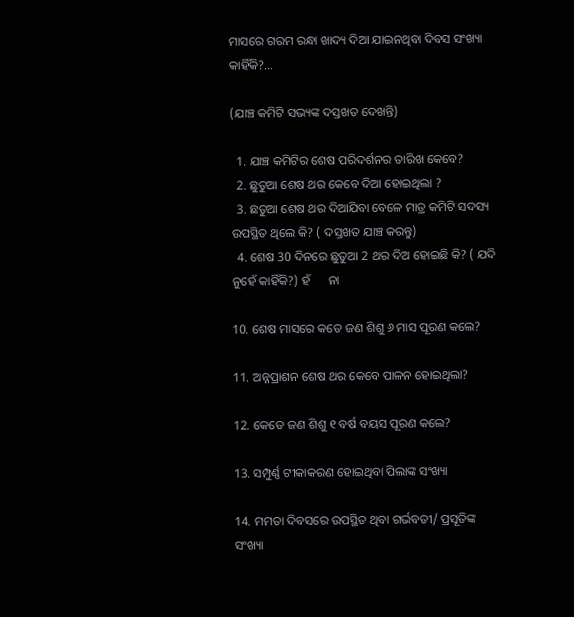ମାସରେ ଗରମ ରନ୍ଧା ଖାଦ୍ୟ ଦିଆ ଯାଇନଥିବା ଦିବସ ସଂଖ୍ୟା କାହିଁକି?...

(ଯାଞ୍ଚ କମିଟି ସଭ୍ୟଙ୍କ ଦସ୍ତଖତ ଦେଖନ୍ତି)

  1. ଯାଞ୍ଚ କମିଟିର ଶେଷ ପରିଦର୍ଶନର ତାରିଖ କେବେ?
  2. ଛୁତୁଆ ଶେଷ ଥର କେବେ ଦିଆ ହୋଇଥିଲା ?
  3. ଛତୁଆ ଶେଷ ଥର ଦିଆଯିବା ବେଳେ ମାତ୍ର କମିଟି ସଦସ୍ୟ ଉପସ୍ଥିତ ଥିଲେ କି? ( ଦସ୍ତଖତ ଯାଞ୍ଚ କରନ୍ତୁ)
  4. ଶେଷ 30 ଦିନରେ ଛୁତୁଆ 2 ଥର ଦିଅ ହୋଇଛି କି? ( ଯଦି ନୁହେଁ କାହିଁକି?) ହଁ      ନା

10. ଶେଷ ମାସରେ କତେ ଜଣ ଶିଶୁ ୬ ମାସ ପୂରଣ କଲେ?

11. ଅନ୍ନପ୍ରାଶନ ଶେଷ ଥର କେବେ ପାଳନ ହୋଇଥିଲା?

12. କେତେ ଜଣ ଶିଶୁ ୧ ବର୍ଷ ବୟସ ପୂରଣ କଲେ?

13. ସମ୍ପୁର୍ଣ୍ଣ ଟୀକାକରଣ ହୋଇଥିବା ପିଲାଙ୍କ ସଂଖ୍ୟା

14. ମମତା ଦିବସରେ ଉପସ୍ଥିତ ଥିବା ଗର୍ଭବତୀ/ ପ୍ରସୂତିଙ୍କ ସଂଖ୍ୟା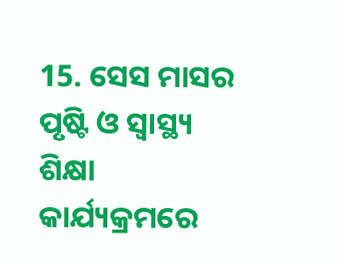15. ସେସ ମାସର ପୃଷ୍ଟି ଓ ସ୍ୱାସ୍ଥ୍ୟ ଶିକ୍ଷା କାର୍ଯ୍ୟକ୍ରମରେ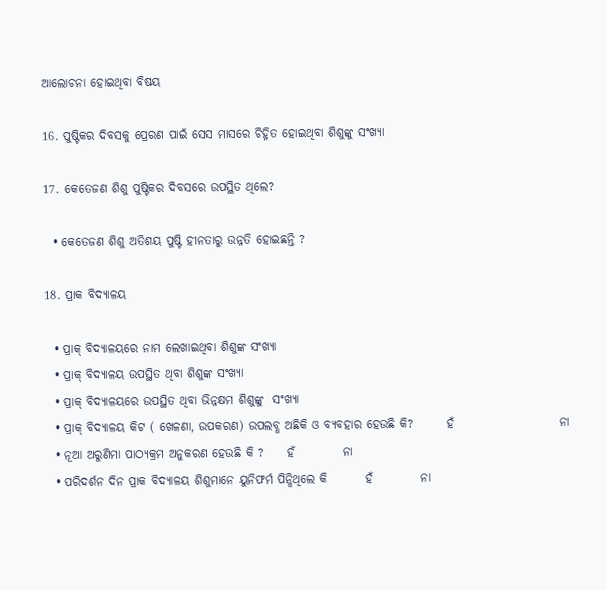ଆଲୋଚନା ହୋଇଥିବା ବିଷୟ

16. ପୁଷ୍ଟିକର ଦିବସକୁ ପ୍ରେରଣ ପାଇଁ ସେସ ମାସରେ ଚିହ୍ନିତ ହୋଇଥିବା ଶିଶୁଙ୍କୁ ସଂଖ୍ୟା

17. କେତେଜଣ ଶିଶୁ ପୁଷ୍ଟିକର ଦିବସରେ ଉପସ୍ଥିତ ଥିଲେ?

  • କେତେଜଣ ଶିଶୁ ଅତିଶୟ ପୁଷ୍ଟି ହୀନତାରୁ ଉନ୍ନତି ହୋଇଛନ୍ତି ?

18. ପ୍ରାକ ବିଦ୍ୟାଳୟ

  • ପ୍ରାକ୍ ବିଦ୍ୟାଳୟରେ ନାମ ଲେଖାଇଥିବା ଶିଶୁଙ୍କ ସଂଖ୍ୟା
  • ପ୍ରାକ୍ ବିଦ୍ୟାଳୟ ଉପସ୍ଥିତ ଥିବା ଶିଶୁଙ୍କ ସଂଖ୍ୟା
  • ପ୍ରାକ୍ ବିଦ୍ୟାଳୟରେ ଉପସ୍ଥିତ ଥିବା ଭିନ୍ନକ୍ଷମ ଶିଶୁଙ୍କୁ  ସଂଖ୍ୟା
  • ପ୍ରାକ୍ ବିଦ୍ୟାଳୟ କିଟ ( ଖେଳଣା, ଉପକରଣ) ଉପଲବ୍ଧ ଅଛିକି ଓ ବ୍ୟବହାର ହେଉଛି କି?       ହଁ                      ନା
  • ନୂଆ ଅରୁଣିମା ପାଠ୍ୟକ୍ରମ ଅନୁକରଣ ହେଉଛି କି ?     ହଁ          ନା
  • ପରିଦର୍ଶନ ଦିନ ପ୍ରାକ ବିଦ୍ୟାଳୟ ଶିଶୁମାନେ ୟୁନିଫର୍ମ ପିନ୍ଧିଥିଲେ କି        ହଁ          ନା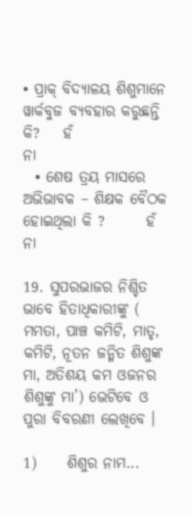• ପ୍ରାକ୍ ବିଦ୍ୟାଳୟ ଶିଶୁମାନେ ୱାର୍କବୁଜ ବ୍ୟବହାର କରୁଛନ୍ତି କି?    ହଁ                      ନା
  • ଶେଷ ତ୍ରୟ ମାସରେ ଅଭିଭାବକ – ଶିକ୍ଷକ ବୈଠକ ହୋଇଥିଲା କି ?       ହଁ          ନା

19. ସୁପରଭାଜର ନିଶ୍ଚିତ ଭାବେ ହିତାଧିକାରୀଙ୍କୁ ( ମମତା, ପାଞ୍ଚ କମିଟି, ମାତୃ, କମିଟି, ନୂତନ ଜନ୍ମିତ ଶିଶୁଙ୍କ ମା, ଅତିଶୟ କମ ଓଜନର ଶିଶୁଙ୍କୁ ମା’) ଭେଟିବେ ଓ ପୁରା ବିବରଣୀ ଲେଖିବେ ।

1)     ଶିଶୁର ନାମ...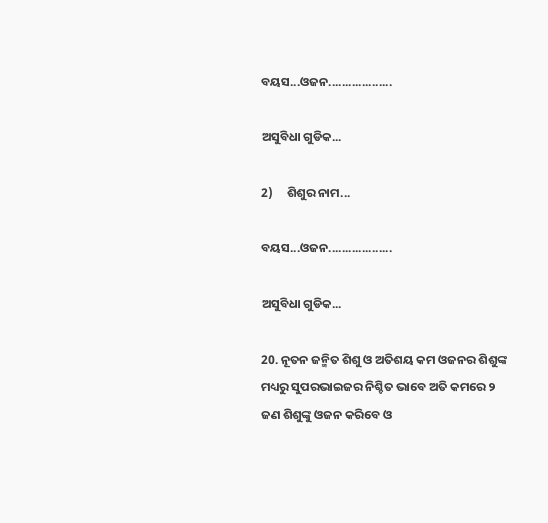ବୟସ...ଓଜନ...................

ଅସୁବିଧା ଗୁଡିକ...

2)     ଶିଶୁର ନାମ...

ବୟସ...ଓଜନ...................

ଅସୁବିଧା ଗୁଡିକ...

20. ନୂତନ ଜନ୍ମିତ ଶିଶୁ ଓ ଅତିଶୟ କମ ଓଜନର ଶିଶୁଙ୍କ ମଧ୍ୟରୁ ସୁପରଭାଇଜର ନିଶ୍ଚିତ ଭାବେ ଅତି କମରେ ୨ ଜଣ ଶିଶୁଙ୍କୁ ଓଜନ କରିବେ ଓ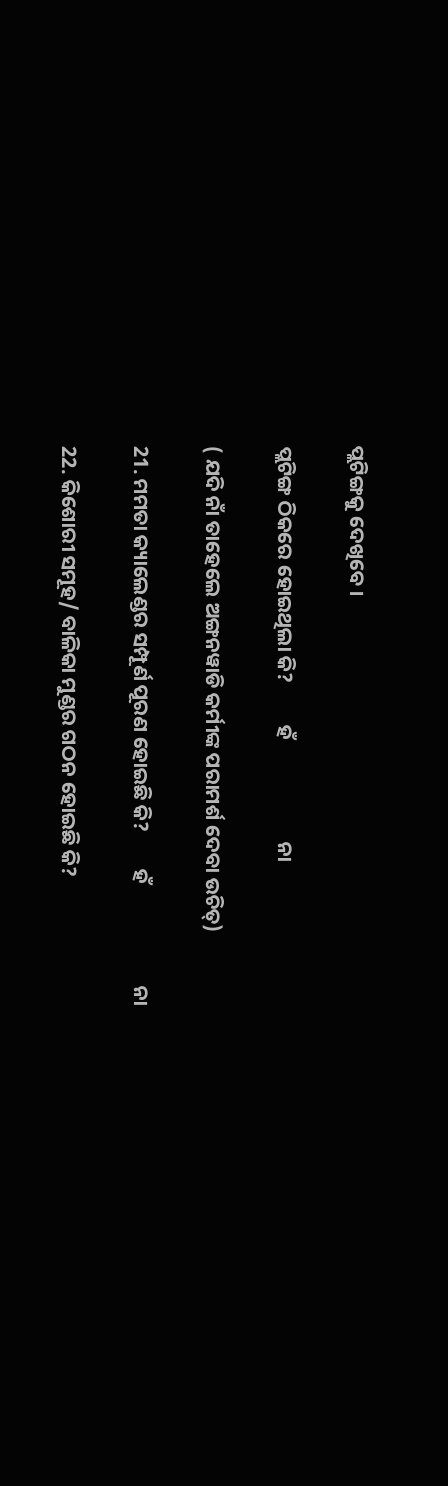ପ୍ଲଟିଙ୍ଗକୁ ଦେଖିବେ ।

ପ୍ଲଟିଙ୍ଗ ଠିକରେ ହୋଇଥିଲା କି?         ହଁ                      ନା

( ଯଦି ନାଁ ତାହେଲେ ଅଙ୍ଗନୱାଡି କର୍ମୀଙ୍କ ପରାମର୍ଶ ଦେବା ଉଚିତ୍)

21. ମମତା କ୍ୟାଲେଣ୍ଡର ସମ୍ପୂର୍ଣ ପୂରଣ ହୋଇଛି କି?        ହଁ                      ନା

22. କିଶୋରୀ ସମୂହ/ ବାଳିକା ମୁଣ୍ଡର ଗଠନ ହୋଇଛି କି?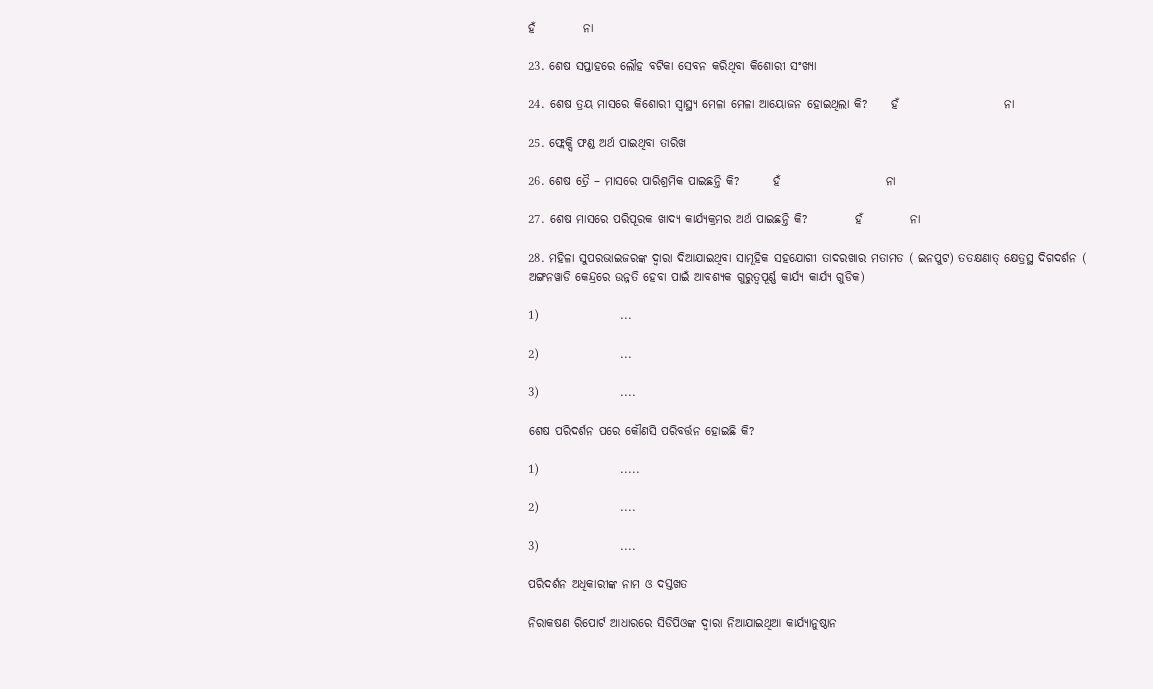ହଁ          ନା

23. ଶେଷ ସପ୍ତାହରେ ଲୌହ ବଟିକା ସେବନ କରିଥିବା କିଶୋରୀ ସଂଖ୍ୟା

24. ଶେଷ ତ୍ରୟ ମାସରେ କିଶୋରୀ ସ୍ୱାସ୍ଥ୍ୟ ମେଳା ମେଳା ଆୟୋଜନ ହୋଇଥିଲା କି?     ହଁ                      ନା

25. ଫ୍ଲେକ୍ସି ଫଣ୍ଡ ଅର୍ଥ ପାଇଥିବା ତାରିଖ

26. ଶେଷ ତ୍ରୈ – ମାସରେ ପାରିଶ୍ରମିକ ପାଇଛନ୍ତି କି?       ହଁ                      ନା

27. ଶେଷ ମାସରେ ପରିପୂରକ ଖାଦ୍ୟ କାର୍ଯ୍ୟକ୍ରମର ଅର୍ଥ ପାଇଛନ୍ତି କି?          ହଁ          ନା

28. ମହିଳା ସୁପରଭାଇଜରଙ୍କ ଦ୍ଵାରା ଦିଆଯାଇଥିବା ସାମୂହିକ ସହଯୋଗୀ ତାଦରଖାର ମତାମତ ( ଇନପୁଟ) ତତକ୍ଷଣାତ୍ କ୍ଷେତ୍ରସ୍ଥ ଦିଗଦର୍ଶନ ( ଅଙ୍ଗନୱାଡି କେନ୍ଦ୍ରରେ ଉନ୍ନତି ହେବା ପାଇଁ ଆବଶ୍ୟକ ଗୁରୁତ୍ୱପୂର୍ଣ୍ଣ କାର୍ଯ୍ୟ କାର୍ଯ୍ୟ ଗୁଡିକ)

1)                 ...

2)                 ...

3)                 ....

ଶେଷ ପରିଦର୍ଶନ ପରେ କୌଣସି ପରିବର୍ତ୍ତନ ହୋଇଛି କି?

1)                 .....

2)                 ....

3)                 ....

ପରିଦର୍ଶନ ଅଧିକାରୀଙ୍କ ନାମ ଓ ଦସ୍ତଖତ

ନିରାକଷଣ ରିପୋର୍ଟ ଆଧାରରେ ସିଡିପିଓଙ୍କ ଦ୍ଵାରା ନିଆଯାଇଥିଆ କାର୍ଯ୍ୟାନୁଷ୍ଠାନ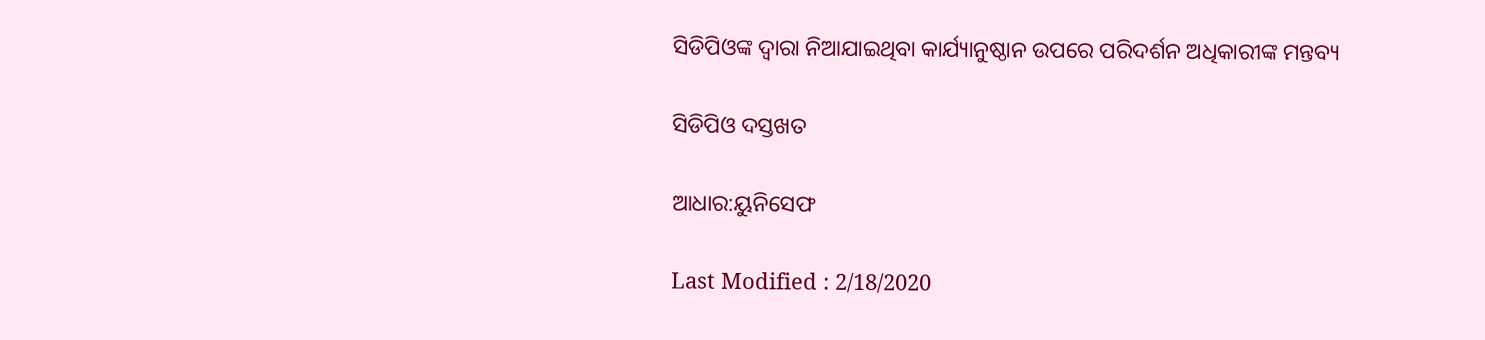ସିଡିପିଓଙ୍କ ଦ୍ଵାରା ନିଆଯାଇଥିବା କାର୍ଯ୍ୟାନୁଷ୍ଠାନ ଉପରେ ପରିଦର୍ଶନ ଅଧିକାରୀଙ୍କ ମନ୍ତବ୍ୟ

ସିଡିପିଓ ଦସ୍ତଖତ

ଆଧାର:ୟୁନିସେଫ

Last Modified : 2/18/2020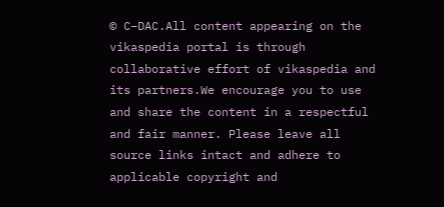© C–DAC.All content appearing on the vikaspedia portal is through collaborative effort of vikaspedia and its partners.We encourage you to use and share the content in a respectful and fair manner. Please leave all source links intact and adhere to applicable copyright and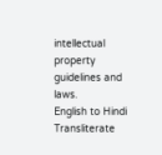intellectual property guidelines and laws.
English to Hindi Transliterate